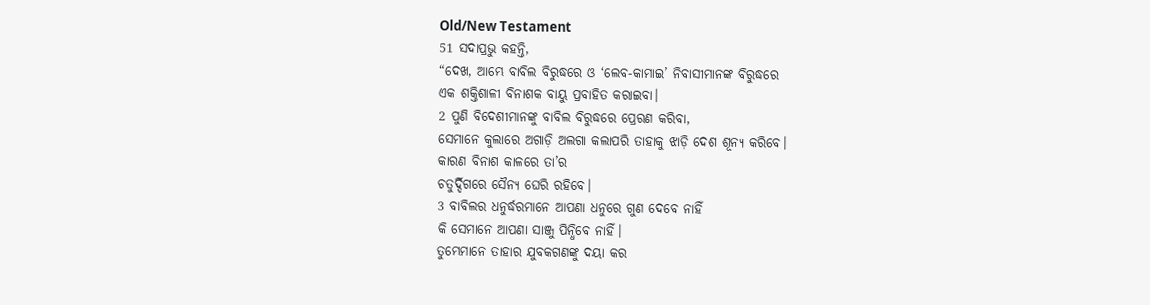Old/New Testament
51 ସଦାପ୍ରଭୁ କହନ୍ତି,
“ଦେଖ, ଆମ୍ଭେ ବାବିଲ ବିରୁଦ୍ଧରେ ଓ ‘ଲେବ-କାମାଇ’ ନିବାସୀମାନଙ୍କ ବିରୁଦ୍ଧରେ
ଏକ ଶକ୍ତିଶାଳୀ ବିନାଶକ ବାୟୁ ପ୍ରବାହିତ କରାଇବା।
2 ପୁଣି ବିଦେଶୀମାନଙ୍କୁ ବାବିଲ ବିରୁଦ୍ଧରେ ପ୍ରେରଣ କରିବା,
ସେମାନେ କୁଲାରେ ଅଗାଡ଼ି ଅଲଗା କଲାପରି ତାହାକୁ ଝାଡ଼ି ଦେଶ ଶୂନ୍ୟ କରିବେ।
କାରଣ ବିନାଶ କାଳରେ ତା’ର
ଚତୁର୍ଦ୍ଦିଗରେ ସୈନ୍ୟ ଘେରି ରହିବେ।
3 ବାବିଲର ଧନୁର୍ଦ୍ଧରମାନେ ଆପଣା ଧନୁରେ ଗୁଣ ଦେବେ ନାହିଁ
କି ସେମାନେ ଆପଣା ସାଞ୍ଜୁ ପିନ୍ଧିବେ ନାହିଁ।
ତୁମ୍ଭେମାନେ ତାହାର ଯୁବକଗଣଙ୍କୁ ଦୟା କର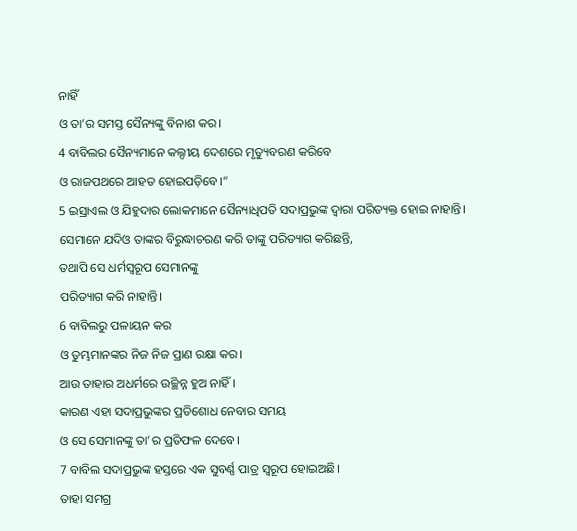ନାହିଁ
ଓ ତା’ର ସମସ୍ତ ସୈନ୍ୟଙ୍କୁ ବିନାଶ କର।
4 ବାବିଲର ସୈନ୍ୟମାନେ କଲ୍ଦୀୟ ଦେଶରେ ମୃତ୍ୟୁବରଣ କରିବେ
ଓ ରାଜପଥରେ ଆହତ ହୋଇପଡ଼ିବେ।”
5 ଇସ୍ରାଏଲ ଓ ଯିହୁଦାର ଲୋକମାନେ ସୈନ୍ୟାଧିପତି ସଦାପ୍ରଭୁଙ୍କ ଦ୍ୱାରା ପରିତ୍ୟକ୍ତ ହୋଇ ନାହାନ୍ତି।
ସେମାନେ ଯଦିଓ ତାଙ୍କର ବିରୁଦ୍ଧାଚରଣ କରି ତାଙ୍କୁ ପରିତ୍ୟାଗ କରିଛନ୍ତି,
ତଥାପି ସେ ଧର୍ମସ୍ୱରୂପ ସେମାନଙ୍କୁ
ପରିତ୍ୟାଗ କରି ନାହାନ୍ତି।
6 ବାବିଲରୁ ପଳାୟନ କର
ଓ ତୁମ୍ଭମାନଙ୍କର ନିଜ ନିଜ ପ୍ରାଣ ରକ୍ଷା କର।
ଆଉ ତାହାର ଅଧର୍ମରେ ଉଚ୍ଛିନ୍ନ ହୁଅ ନାହିଁ।
କାରଣ ଏହା ସଦାପ୍ରଭୁଙ୍କର ପ୍ରତିଶୋଧ ନେବାର ସମୟ
ଓ ସେ ସେମାନଙ୍କୁ ତା’ର ପ୍ରତିଫଳ ଦେବେ।
7 ବାବିଲ ସଦାପ୍ରଭୁଙ୍କ ହସ୍ତରେ ଏକ ସୁବର୍ଣ୍ଣ ପାତ୍ର ସ୍ୱରୂପ ହୋଇଅଛି।
ତାହା ସମଗ୍ର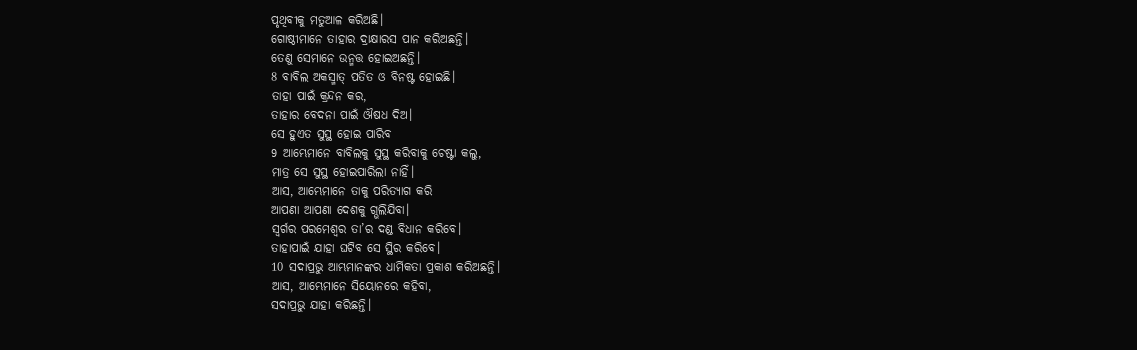ପୃଥିବୀକୁ ମତୁଆଳ କରିଅଛି।
ଗୋଷ୍ଠୀମାନେ ତାହାର ଦ୍ରାକ୍ଷାରସ ପାନ କରିଅଛନ୍ତି।
ତେଣୁ ସେମାନେ ଉନ୍ମତ୍ତ ହୋଇଅଛନ୍ତି।
8 ବାବିଲ ଅକସ୍ମାତ୍ ପତିତ ଓ ବିନଷ୍ଟ ହୋଇଛି।
ତାହା ପାଇଁ କ୍ରନ୍ଦନ କର,
ତାହାର ବେଦନା ପାଇଁ ଔଷଧ ଦିଅ।
ସେ ହୁଏତ ସୁସ୍ଥ ହୋଇ ପାରିବ
9 ଆମ୍ଭେମାନେ ବାବିଲକୁ ସୁସ୍ଥ କରିବାକୁ ଚେଷ୍ଟା କଲୁ,
ମାତ୍ର ସେ ସୁସ୍ଥ ହୋଇପାରିଲା ନାହିଁ।
ଆସ, ଆମ୍ଭେମାନେ ତାକୁ ପରିତ୍ୟାଗ କରି
ଆପଣା ଆପଣା ଦେଶକୁ ଗ୍ଭଲିଯିବା।
ସ୍ୱର୍ଗର ପରମେଶ୍ୱର ତା’ର ଦଣ୍ଡ ବିଧାନ କରିବେ।
ତାହାପାଇଁ ଯାହା ଘଟିବ ସେ ସ୍ଥିର କରିବେ।
10 ସଦାପ୍ରଭୁ ଆମ୍ଭମାନଙ୍କର ଧାର୍ମିକତା ପ୍ରକାଶ କରିଅଛନ୍ତି।
ଆସ, ଆମ୍ଭେମାନେ ସିୟୋନରେ କହିବା,
ସଦାପ୍ରଭୁ ଯାହା କରିଛନ୍ତି।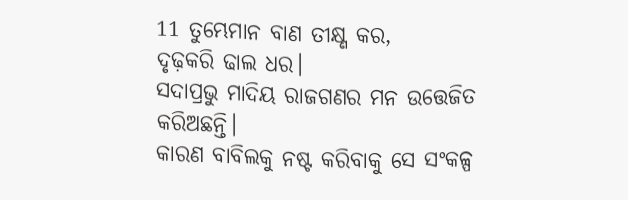11 ତୁମ୍ଭେମାନ ବାଣ ତୀକ୍ଷ୍ଣ କର,
ଦୃଢ଼କରି ଢାଲ ଧର।
ସଦାପ୍ରଭୁ ମାଦିୟ ରାଜଗଣର ମନ ଉତ୍ତେଜିତ କରିଅଛନ୍ତି।
କାରଣ ବାବିଲକୁ ନଷ୍ଟ କରିବାକୁ ସେ ସଂକଳ୍ପ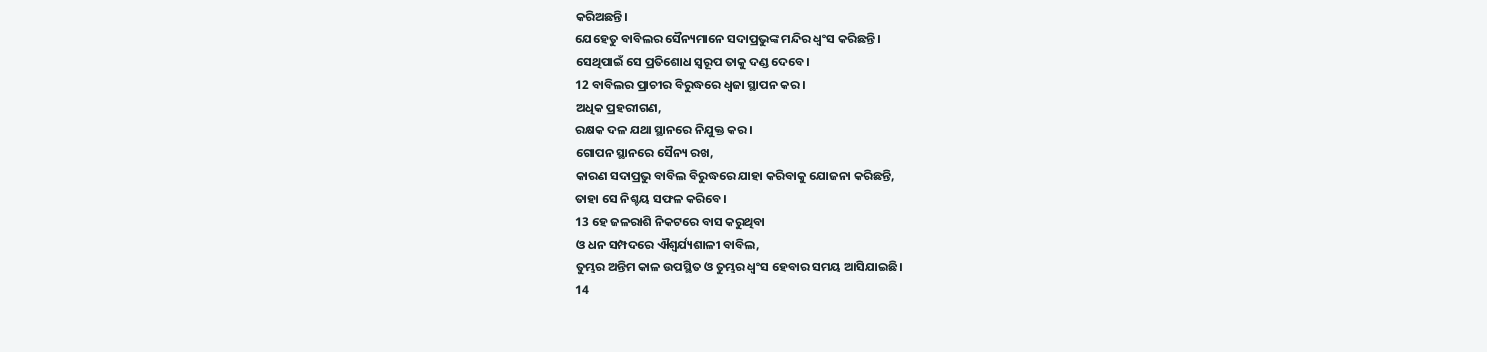କରିଅଛନ୍ତି।
ଯେହେତୁ ବାବିଲର ସୈନ୍ୟମାନେ ସଦାପ୍ରଭୁଙ୍କ ମନ୍ଦିର ଧ୍ୱଂସ କରିଛନ୍ତି।
ସେଥିପାଇଁ ସେ ପ୍ରତିଶୋଧ ସ୍ୱରୂପ ତାକୁ ଦଣ୍ଡ ଦେବେ।
12 ବାବିଲର ପ୍ରାଚୀର ବିରୁଦ୍ଧରେ ଧ୍ୱଜା ସ୍ଥାପନ କର।
ଅଧିକ ପ୍ରହରୀଗଣ,
ରକ୍ଷକ ଦଳ ଯଥା ସ୍ଥାନରେ ନିଯୁକ୍ତ କର।
ଗୋପନ ସ୍ଥାନରେ ସୈନ୍ୟ ରଖ,
କାରଣ ସଦାପ୍ରଭୁ ବାବିଲ ବିରୁଦ୍ଧରେ ଯାହା କରିବାକୁ ଯୋଜନା କରିଛନ୍ତି,
ତାହା ସେ ନିଶ୍ଚୟ ସଫଳ କରିବେ।
13 ହେ ଜଳରାଶି ନିକଟରେ ବାସ କରୁଥିବା
ଓ ଧନ ସମ୍ପଦରେ ଐଶ୍ୱର୍ଯ୍ୟଶାଳୀ ବାବିଲ,
ତୁମ୍ଭର ଅନ୍ତିମ କାଳ ଉପସ୍ଥିତ ଓ ତୁମ୍ଭର ଧ୍ୱଂସ ହେବାର ସମୟ ଆସିଯାଇଛି।
14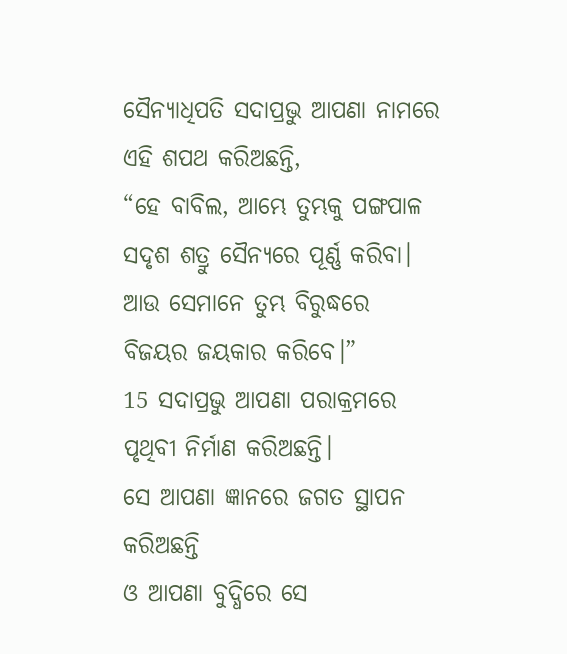ସୈନ୍ୟାଧିପତି ସଦାପ୍ରଭୁ ଆପଣା ନାମରେ ଏହି ଶପଥ କରିଅଛନ୍ତି,
“ହେ ବାବିଲ, ଆମ୍ଭେ ତୁମ୍ଭକୁ ପଙ୍ଗପାଳ ସଦୃଶ ଶତ୍ରୁ ସୈନ୍ୟରେ ପୂର୍ଣ୍ଣ କରିବା।
ଆଉ ସେମାନେ ତୁମ୍ଭ ବିରୁଦ୍ଧରେ
ବିଜୟର ଜୟକାର କରିବେ।”
15 ସଦାପ୍ରଭୁ ଆପଣା ପରାକ୍ରମରେ ପୃଥିବୀ ନିର୍ମାଣ କରିଅଛନ୍ତି।
ସେ ଆପଣା ଜ୍ଞାନରେ ଜଗତ ସ୍ଥାପନ କରିଅଛନ୍ତି
ଓ ଆପଣା ବୁଦ୍ଧିରେ ସେ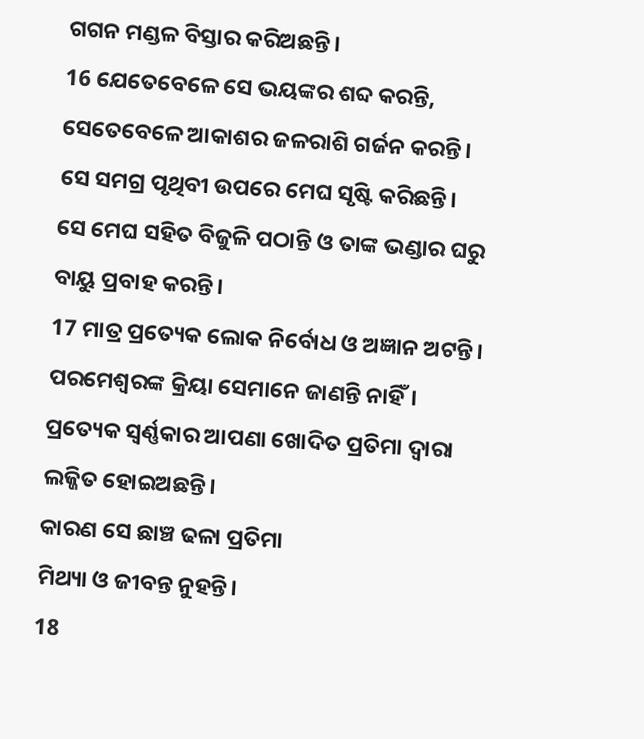ଗଗନ ମଣ୍ଡଳ ବିସ୍ତାର କରିଅଛନ୍ତି।
16 ଯେତେବେଳେ ସେ ଭୟଙ୍କର ଶବ୍ଦ କରନ୍ତି,
ସେତେବେଳେ ଆକାଶର ଜଳରାଶି ଗର୍ଜନ କରନ୍ତି।
ସେ ସମଗ୍ର ପୃଥିବୀ ଉପରେ ମେଘ ସୃଷ୍ଟି କରିଛନ୍ତି।
ସେ ମେଘ ସହିତ ବିଜୁଳି ପଠାନ୍ତି ଓ ତାଙ୍କ ଭଣ୍ଡାର ଘରୁ ବାୟୁ ପ୍ରବାହ କରନ୍ତି।
17 ମାତ୍ର ପ୍ରତ୍ୟେକ ଲୋକ ନିର୍ବୋଧ ଓ ଅଜ୍ଞାନ ଅଟନ୍ତି।
ପରମେଶ୍ୱରଙ୍କ କ୍ରିୟା ସେମାନେ ଜାଣନ୍ତି ନାହିଁ।
ପ୍ରତ୍ୟେକ ସ୍ୱର୍ଣ୍ଣକାର ଆପଣା ଖୋଦିତ ପ୍ରତିମା ଦ୍ୱାରା
ଲଜ୍ଜିତ ହୋଇଅଛନ୍ତି।
କାରଣ ସେ ଛାଞ୍ଚ ଢଳା ପ୍ରତିମା
ମିଥ୍ୟା ଓ ଜୀବନ୍ତ ନୁହନ୍ତି।
18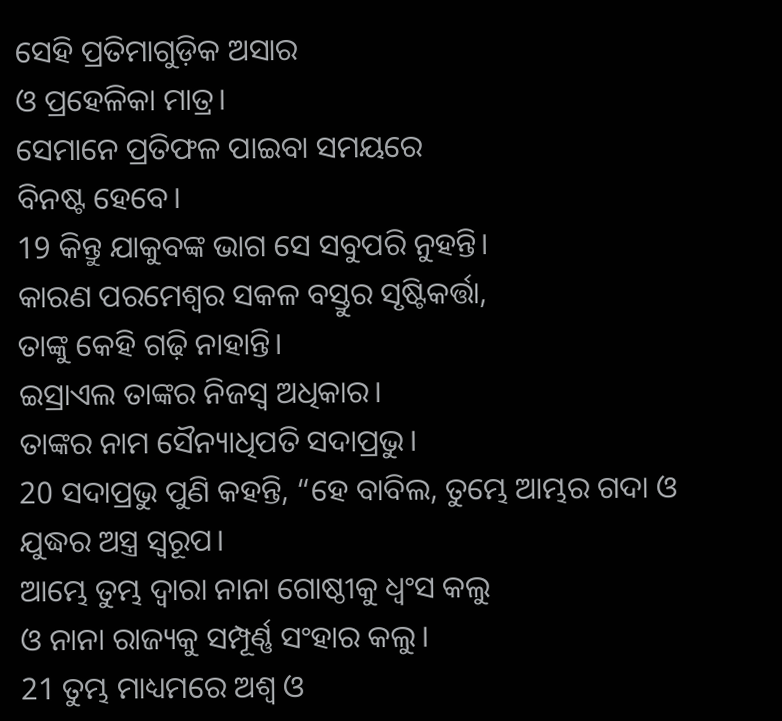ସେହି ପ୍ରତିମାଗୁଡ଼ିକ ଅସାର
ଓ ପ୍ରହେଳିକା ମାତ୍ର।
ସେମାନେ ପ୍ରତିଫଳ ପାଇବା ସମୟରେ
ବିନଷ୍ଟ ହେବେ।
19 କିନ୍ତୁ ଯାକୁବଙ୍କ ଭାଗ ସେ ସବୁପରି ନୁହନ୍ତି।
କାରଣ ପରମେଶ୍ୱର ସକଳ ବସ୍ତୁର ସୃଷ୍ଟିକର୍ତ୍ତା,
ତାଙ୍କୁ କେହି ଗଢ଼ି ନାହାନ୍ତି।
ଇସ୍ରାଏଲ ତାଙ୍କର ନିଜସ୍ୱ ଅଧିକାର।
ତାଙ୍କର ନାମ ସୈନ୍ୟାଧିପତି ସଦାପ୍ରଭୁ।
20 ସଦାପ୍ରଭୁ ପୁଣି କହନ୍ତି, “ହେ ବାବିଲ, ତୁମ୍ଭେ ଆମ୍ଭର ଗଦା ଓ ଯୁଦ୍ଧର ଅସ୍ତ୍ର ସ୍ୱରୂପ।
ଆମ୍ଭେ ତୁମ୍ଭ ଦ୍ୱାରା ନାନା ଗୋଷ୍ଠୀକୁ ଧ୍ୱଂସ କଲୁ
ଓ ନାନା ରାଜ୍ୟକୁ ସମ୍ପୂର୍ଣ୍ଣ ସଂହାର କଲୁ।
21 ତୁମ୍ଭ ମାଧ୍ୟମରେ ଅଶ୍ୱ ଓ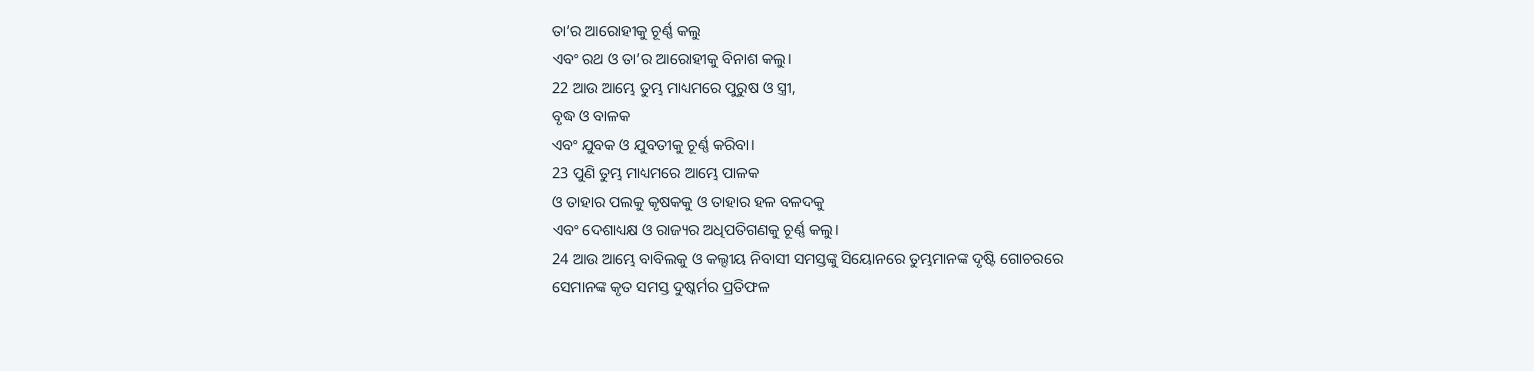ତା’ର ଆରୋହୀକୁ ଚୂର୍ଣ୍ଣ କଲୁ
ଏବଂ ରଥ ଓ ତା’ର ଆରୋହୀକୁ ବିନାଶ କଲୁ।
22 ଆଉ ଆମ୍ଭେ ତୁମ୍ଭ ମାଧ୍ୟମରେ ପୁରୁଷ ଓ ସ୍ତ୍ରୀ,
ବୃଦ୍ଧ ଓ ବାଳକ
ଏବଂ ଯୁବକ ଓ ଯୁବତୀକୁ ଚୂର୍ଣ୍ଣ କରିବା।
23 ପୁଣି ତୁମ୍ଭ ମାଧ୍ୟମରେ ଆମ୍ଭେ ପାଳକ
ଓ ତାହାର ପଲକୁ କୃଷକକୁ ଓ ତାହାର ହଳ ବଳଦକୁ
ଏବଂ ଦେଶାଧ୍ୟକ୍ଷ ଓ ରାଜ୍ୟର ଅଧିପତିଗଣକୁ ଚୂର୍ଣ୍ଣ କଲୁ।
24 ଆଉ ଆମ୍ଭେ ବାବିଲକୁ ଓ କଲ୍ଦୀୟ ନିବାସୀ ସମସ୍ତଙ୍କୁ ସିୟୋନରେ ତୁମ୍ଭମାନଙ୍କ ଦୃଷ୍ଟି ଗୋଚରରେ
ସେମାନଙ୍କ କୃତ ସମସ୍ତ ଦୁଷ୍କର୍ମର ପ୍ରତିଫଳ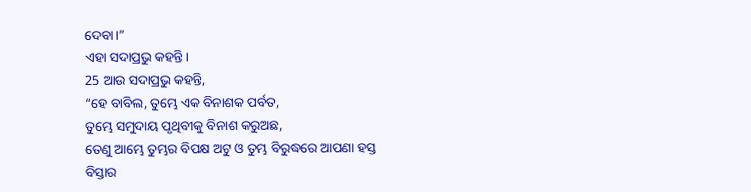ଦେବା।”
ଏହା ସଦାପ୍ରଭୁ କହନ୍ତି।
25 ଆଉ ସଦାପ୍ରଭୁ କହନ୍ତି,
“ହେ ବାବିଲ, ତୁମ୍ଭେ ଏକ ବିନାଶକ ପର୍ବତ,
ତୁମ୍ଭେ ସମୁଦାୟ ପୃଥିବୀକୁ ବିନାଶ କରୁଅଛ,
ତେଣୁ ଆମ୍ଭେ ତୁମ୍ଭର ବିପକ୍ଷ ଅଟୁ ଓ ତୁମ୍ଭ ବିରୁଦ୍ଧରେ ଆପଣା ହସ୍ତ ବିସ୍ତାର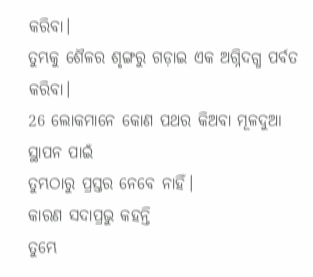କରିବା।
ତୁମ୍ଭକୁ ଶୈଳର ଶୃଙ୍ଗରୁ ଗଡ଼ାଇ ଏକ ଅଗ୍ନିଦଗ୍ଧ ପର୍ବତ କରିବା।
26 ଲୋକମାନେ କୋଣ ପଥର କିଅବା ମୂଳଦୁଆ ସ୍ଥାପନ ପାଇଁ
ତୁମ୍ଭଠାରୁ ପ୍ରସ୍ତର ନେବେ ନାହିଁ।
କାରଣ ସଦାପ୍ରଭୁ କହନ୍ତି
ତୁମ୍ଭେ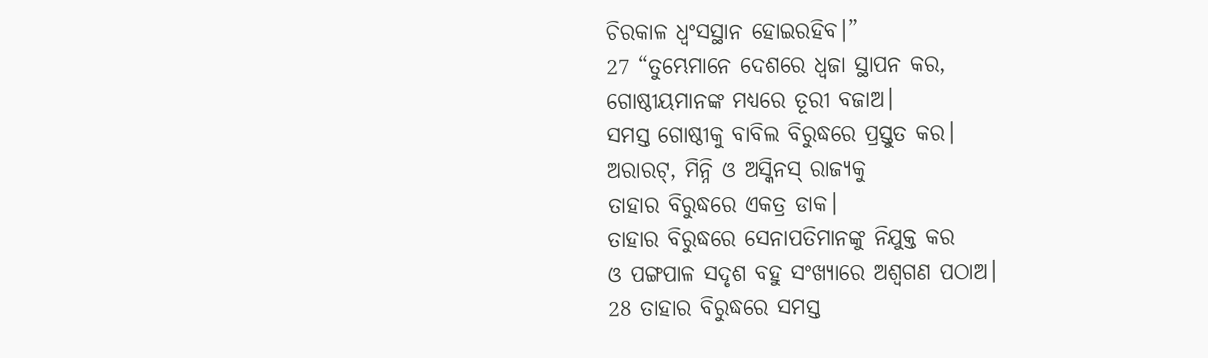ଚିରକାଳ ଧ୍ୱଂସସ୍ଥାନ ହୋଇରହିବ।”
27 “ତୁମ୍ଭେମାନେ ଦେଶରେ ଧ୍ୱଜା ସ୍ଥାପନ କର,
ଗୋଷ୍ଠୀୟମାନଙ୍କ ମଧ୍ୟରେ ତୂରୀ ବଜାଅ।
ସମସ୍ତ ଗୋଷ୍ଠୀକୁ ବାବିଲ ବିରୁଦ୍ଧରେ ପ୍ରସ୍ତୁତ କର।
ଅରାରଟ୍, ମିନ୍ନି ଓ ଅସ୍କିନସ୍ ରାଜ୍ୟକୁ
ତାହାର ବିରୁଦ୍ଧରେ ଏକତ୍ର ଡାକ।
ତାହାର ବିରୁଦ୍ଧରେ ସେନାପତିମାନଙ୍କୁ ନିଯୁକ୍ତ କର
ଓ ପଙ୍ଗପାଳ ସଦୃଶ ବହୁ ସଂଖ୍ୟାରେ ଅଶ୍ୱଗଣ ପଠାଅ।
28 ତାହାର ବିରୁଦ୍ଧରେ ସମସ୍ତ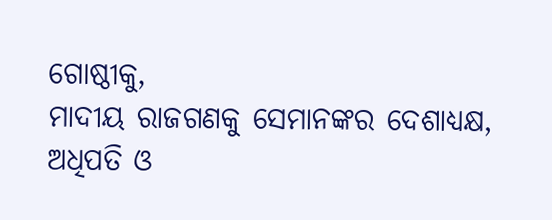ଗୋଷ୍ଠୀକୁ,
ମାଦୀୟ ରାଜଗଣକୁ ସେମାନଙ୍କର ଦେଶାଧ୍ୟକ୍ଷ,
ଅଧିପତି ଓ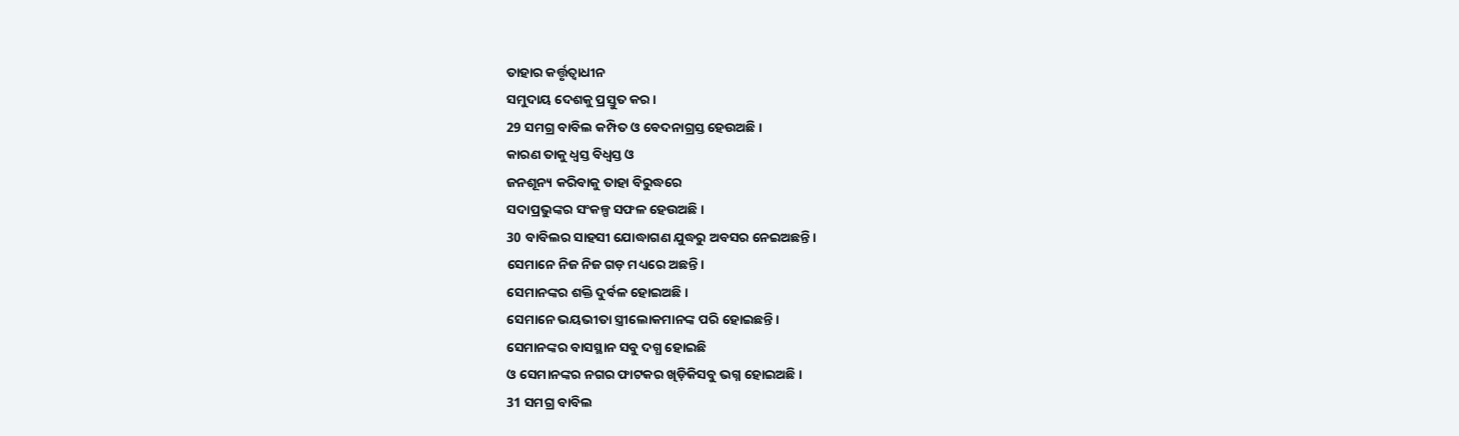ତାହାର କର୍ତ୍ତୃତ୍ୱାଧୀନ
ସମୁଦାୟ ଦେଶକୁ ପ୍ରସ୍ତୁତ କର।
29 ସମଗ୍ର ବାବିଲ କମ୍ପିତ ଓ ବେଦନାଗ୍ରସ୍ତ ହେଉଅଛି।
କାରଣ ତାକୁ ଧ୍ୱସ୍ତ ବିଧ୍ୱସ୍ତ ଓ
ଜନଶୂନ୍ୟ କରିବାକୁ ତାହା ବିରୁଦ୍ଧରେ
ସଦାପ୍ରଭୁଙ୍କର ସଂକଳ୍ପ ସଫଳ ହେଉଅଛି।
30 ବାବିଲର ସାହସୀ ଯୋଦ୍ଧାଗଣ ଯୁଦ୍ଧରୁ ଅବସର ନେଇଅଛନ୍ତି।
ସେମାନେ ନିଜ ନିଜ ଗଡ଼ ମଧ୍ୟରେ ଅଛନ୍ତି।
ସେମାନଙ୍କର ଶକ୍ତି ଦୁର୍ବଳ ହୋଇଅଛି।
ସେମାନେ ଭୟଭୀତା ସ୍ତ୍ରୀଲୋକମାନଙ୍କ ପରି ହୋଇଛନ୍ତି।
ସେମାନଙ୍କର ବାସସ୍ଥାନ ସବୁ ଦଗ୍ଧ ହୋଇଛି
ଓ ସେମାନଙ୍କର ନଗର ଫାଟକର ଖିଡ଼ିକିସବୁ ଭଗ୍ନ ହୋଇଅଛି।
31 ସମଗ୍ର ବାବିଲ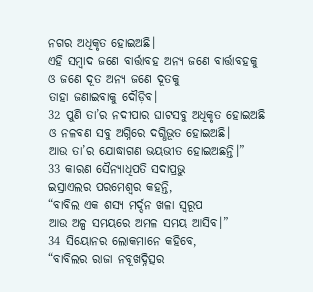ନଗର ଅଧିକୃତ ହୋଇଅଛି।
ଏହି ସମ୍ବାଦ ଜଣେ ବାର୍ତ୍ତାବହ ଅନ୍ୟ ଜଣେ ବାର୍ତ୍ତାବହକୁ
ଓ ଜଣେ ଦୂତ ଅନ୍ୟ ଜଣେ ଦୂତକୁ
ତାହା ଜଣାଇବାକୁ ଦୌଡ଼ିବ।
32 ପୁଣି ତା’ର ନଦୀପାର ଘାଟସବୁ ଅଧିକୃତ ହୋଇଅଛି
ଓ ନଳବଣ ସବୁ ଅଗ୍ନିରେ ଦଗ୍ଧିଭୂତ ହୋଇଅଛି।
ଆଉ ତା’ର ଯୋଦ୍ଧାଗଣ ଭୟଭୀତ ହୋଇଅଛନ୍ତି।”
33 କାରଣ ସୈନ୍ୟାଧିପତି ସଦାପ୍ରଭୁ
ଇସ୍ରାଏଲର ପରମେଶ୍ୱର କହନ୍ତି,
“ବାବିଲ ଏକ ଶସ୍ୟ ମର୍ଦ୍ଦନ ଖଳା ସ୍ୱରୂପ
ଆଉ ଅଳ୍ପ ସମୟରେ ଅମଳ ସମୟ ଆସିବ।”
34 ସିୟୋନର ଲୋକମାନେ କହିବେ,
“ବାବିଲର ରାଜା ନବୂଖଦ୍ନିତ୍ସର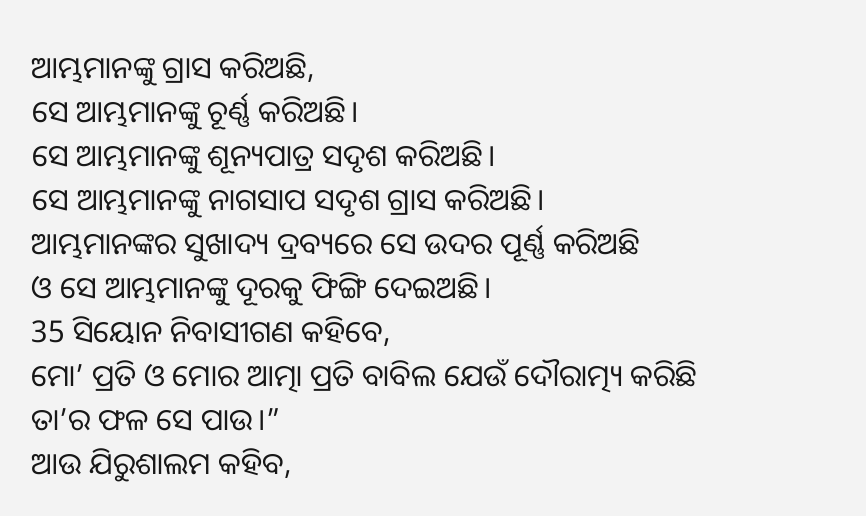ଆମ୍ଭମାନଙ୍କୁ ଗ୍ରାସ କରିଅଛି,
ସେ ଆମ୍ଭମାନଙ୍କୁ ଚୂର୍ଣ୍ଣ କରିଅଛି।
ସେ ଆମ୍ଭମାନଙ୍କୁ ଶୂନ୍ୟପାତ୍ର ସଦୃଶ କରିଅଛି।
ସେ ଆମ୍ଭମାନଙ୍କୁ ନାଗସାପ ସଦୃଶ ଗ୍ରାସ କରିଅଛି।
ଆମ୍ଭମାନଙ୍କର ସୁଖାଦ୍ୟ ଦ୍ରବ୍ୟରେ ସେ ଉଦର ପୂର୍ଣ୍ଣ କରିଅଛି
ଓ ସେ ଆମ୍ଭମାନଙ୍କୁ ଦୂରକୁ ଫିଙ୍ଗି ଦେଇଅଛି।
35 ସିୟୋନ ନିବାସୀଗଣ କହିବେ,
ମୋ’ ପ୍ରତି ଓ ମୋର ଆତ୍ମା ପ୍ରତି ବାବିଲ ଯେଉଁ ଦୌରାତ୍ମ୍ୟ କରିଛି ତା’ର ଫଳ ସେ ପାଉ।”
ଆଉ ଯିରୁଶାଲମ କହିବ,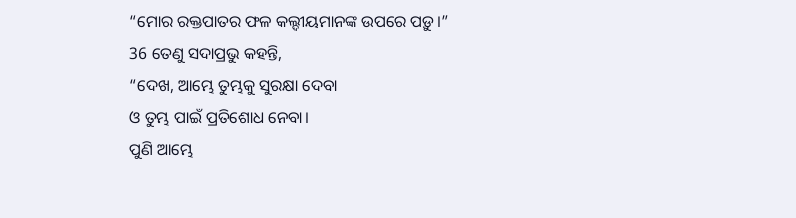“ମୋର ରକ୍ତପାତର ଫଳ କଲ୍ଦୀୟମାନଙ୍କ ଉପରେ ପଡ଼ୁ।”
36 ତେଣୁ ସଦାପ୍ରଭୁ କହନ୍ତି,
“ଦେଖ, ଆମ୍ଭେ ତୁମ୍ଭକୁ ସୁରକ୍ଷା ଦେବା
ଓ ତୁମ୍ଭ ପାଇଁ ପ୍ରତିଶୋଧ ନେବା।
ପୁଣି ଆମ୍ଭେ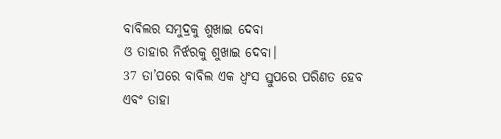ବାବିଲର ସମୁଦ୍ରକୁ ଶୁଖାଇ ଦେବା
ଓ ତାହାର ନିର୍ଝରକୁ ଶୁଖାଇ ଦେବା।
37 ତା’ପରେ ବାବିଲ ଏକ ଧ୍ୱଂସ ସ୍ତୁପରେ ପରିଣତ ହେବ
ଏବଂ ତାହା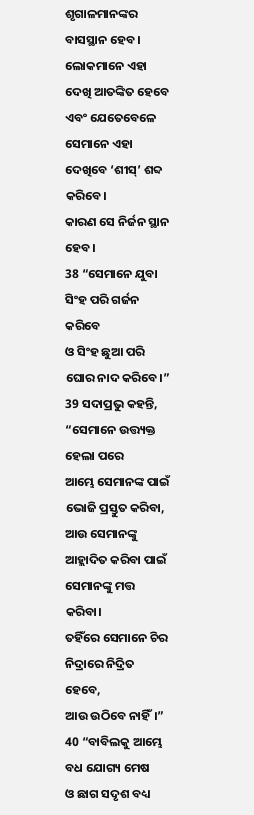ଶୃଗାଳମାନଙ୍କର ବାସସ୍ଥାନ ହେବ।
ଲୋକମାନେ ଏହା ଦେଖି ଆତଙ୍କିତ ହେବେ ଏବଂ ଯେତେବେଳେ ସେମାନେ ଏହା ଦେଖିବେ ‘ଶୀସ୍’ ଶବ୍ଦ କରିବେ।
କାରଣ ସେ ନିର୍ଜନ ସ୍ଥାନ ହେବ।
38 “ସେମାନେ ଯୁବା ସିଂହ ପରି ଗର୍ଜନ କରିବେ
ଓ ସିଂହ ଛୁଆ ପରି ଘୋର ନାଦ କରିବେ।”
39 ସଦାପ୍ରଭୁ କହନ୍ତି,
“ସେମାନେ ଉତ୍ତ୍ୟକ୍ତ ହେଲା ପରେ
ଆମ୍ଭେ ସେମାନଙ୍କ ପାଇଁ ଭୋଜି ପ୍ରସ୍ତୁତ କରିବା,
ଆଉ ସେମାନଙ୍କୁ ଆହ୍ଲାଦିତ କରିବା ପାଇଁ ସେମାନଙ୍କୁ ମତ୍ତ କରିବା।
ତହିଁରେ ସେମାନେ ଚିର ନିଦ୍ରାରେ ନିଦ୍ରିତ ହେବେ,
ଆଉ ଉଠିବେ ନାହିଁ।”
40 “ବାବିଲକୁ ଆମ୍ଭେ ବଧ ଯୋଗ୍ୟ ମେଷ
ଓ ଛାଗ ସଦୃଶ ବଧ୍ୟ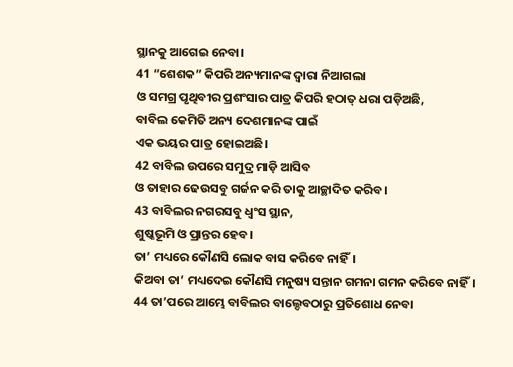ସ୍ଥାନକୁ ଆଗେଇ ନେବା।
41 “ଶେଶକ” କିପରି ଅନ୍ୟମାନଙ୍କ ଦ୍ୱାରା ନିଆଗଲା
ଓ ସମଗ୍ର ପୃଥିବୀର ପ୍ରଶଂସାର ପାତ୍ର କିପରି ହଠାତ୍ ଧରା ପଡ଼ିଅଛି,
ବାବିଲ କେମିତି ଅନ୍ୟ ଦେଶମାନଙ୍କ ପାଇଁ
ଏକ ଭୟର ପାତ୍ର ହୋଇଅଛି।
42 ବାବିଲ ଉପରେ ସମୁଦ୍ର ମାଡ଼ି ଆସିବ
ଓ ତାହାର ଢେଉସବୁ ଗର୍ଜନ କରି ତାକୁ ଆଚ୍ଛାଦିତ କରିବ।
43 ବାବିଲର ନଗରସବୁ ଧ୍ୱଂସ ସ୍ଥାନ,
ଶୁଷ୍କଭୂମି ଓ ପ୍ରାନ୍ତର ହେବ।
ତା’ ମଧ୍ୟରେ କୌଣସି ଲୋକ ବାସ କରିବେ ନାହିଁ।
କିଅବା ତା’ ମଧ୍ୟଦେଇ କୌଣସି ମନୁଷ୍ୟ ସନ୍ତାନ ଗମନା ଗମନ କରିବେ ନାହିଁ।
44 ତା’ପରେ ଆମ୍ଭେ ବାବିଲର ବାଲ୍ଦେବଠାରୁ ପ୍ରତିଶୋଧ ନେବା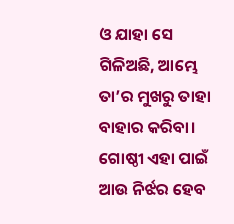ଓ ଯାହା ସେ ଗିଳିଅଛି, ଆମ୍ଭେ ତା’ର ମୁଖରୁ ତାହା ବାହାର କରିବା।
ଗୋଷ୍ଠୀ ଏହା ପାଇଁ ଆଉ ନିର୍ଝର ହେବ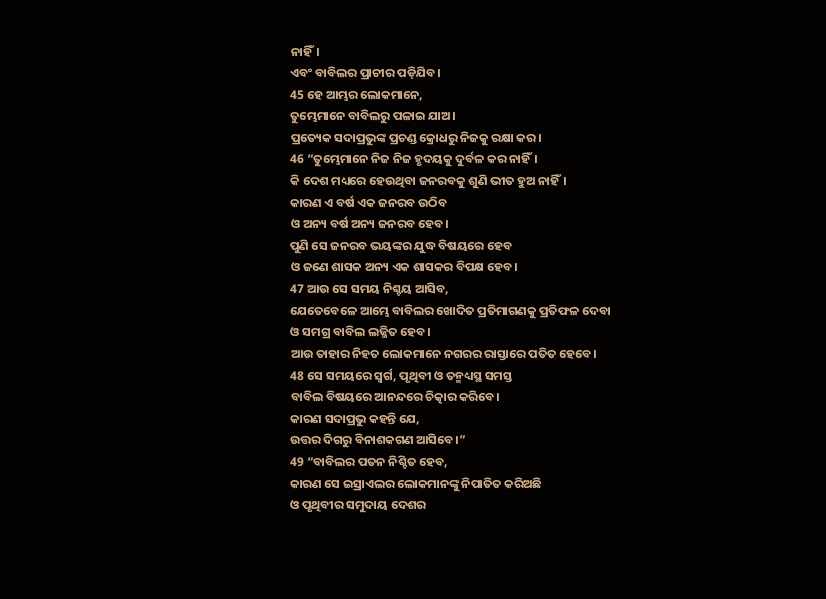ନାହିଁ।
ଏବଂ ବାବିଲର ପ୍ରାଚୀର ପଡ଼ିଯିବ।
45 ହେ ଆମ୍ଭର ଲୋକମାନେ,
ତୁମ୍ଭେମାନେ ବାବିଲରୁ ପଳାଇ ଯାଅ।
ପ୍ରତ୍ୟେକ ସଦାପ୍ରଭୁଙ୍କ ପ୍ରଚଣ୍ଡ କ୍ରୋଧରୁ ନିଜକୁ ରକ୍ଷା କର।
46 “ତୁମ୍ଭେମାନେ ନିଜ ନିଜ ହୃଦୟକୁ ଦୁର୍ବଳ କର ନାହିଁ।
କି ଦେଶ ମଧ୍ୟରେ ହେଉଥିବା ଜନରବକୁ ଶୁଣି ଭୀତ ହୁଅ ନାହିଁ।
କାରଣ ଏ ବର୍ଷ ଏକ ଜନରବ ଉଠିବ
ଓ ଅନ୍ୟ ବର୍ଷ ଅନ୍ୟ ଜନରବ ହେବ।
ପୁଣି ସେ ଜନରବ ଭୟଙ୍କର ଯୁଦ୍ଧ ବିଷୟରେ ହେବ
ଓ ଜଣେ ଶାସକ ଅନ୍ୟ ଏକ ଶାସକର ବିପକ୍ଷ ହେବ।
47 ଆଉ ସେ ସମୟ ନିଶ୍ଚୟ ଆସିବ,
ଯେତେବେଳେ ଆମ୍ଭେ ବାବିଲର ଖୋଦିତ ପ୍ରତିମାଗଣକୁ ପ୍ରତିଫଳ ଦେବା
ଓ ସମଗ୍ର ବାବିଲ ଲଜ୍ଜିତ ହେବ।
ଆଉ ତାହାର ନିହତ ଲୋକମାନେ ନଗରର ରାସ୍ତାରେ ପତିତ ହେବେ।
48 ସେ ସମୟରେ ସ୍ୱର୍ଗ, ପୃଥିବୀ ଓ ତନ୍ମଧ୍ୟସ୍ଥ ସମସ୍ତ
ବାବିଲ ବିଷୟରେ ଆନନ୍ଦରେ ଚିତ୍କାର କରିବେ।
କାରଣ ସଦାପ୍ରଭୁ କହନ୍ତି ଯେ,
ଉତ୍ତର ଦିଗରୁ ବିନାଶକଗଣ ଆସିବେ।”
49 “ବାବିଲର ପତନ ନିଶ୍ଚିତ ହେବ,
କାରଣ ସେ ଇସ୍ରାଏଲର ଲୋକମାନଙ୍କୁ ନିପାତିତ କରିଅଛି
ଓ ପୃଥିବୀର ସମୁଦାୟ ଦେଶର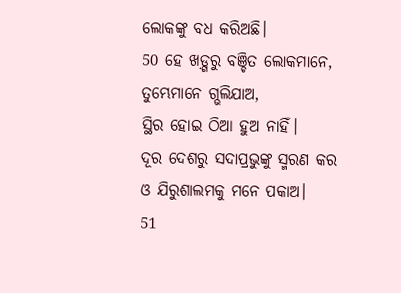ଲୋକଙ୍କୁ ବଧ କରିଅଛି।
50 ହେ ଖଡ଼୍ଗରୁ ବଞ୍ଚିତ ଲୋକମାନେ,
ତୁମ୍ଭେମାନେ ଗ୍ଭଲିଯାଅ,
ସ୍ଥିର ହୋଇ ଠିଆ ହୁଅ ନାହିଁ।
ଦୂର ଦେଶରୁ ସଦାପ୍ରଭୁଙ୍କୁ ସ୍ମରଣ କର
ଓ ଯିରୁଶାଲମକୁ ମନେ ପକାଅ।
51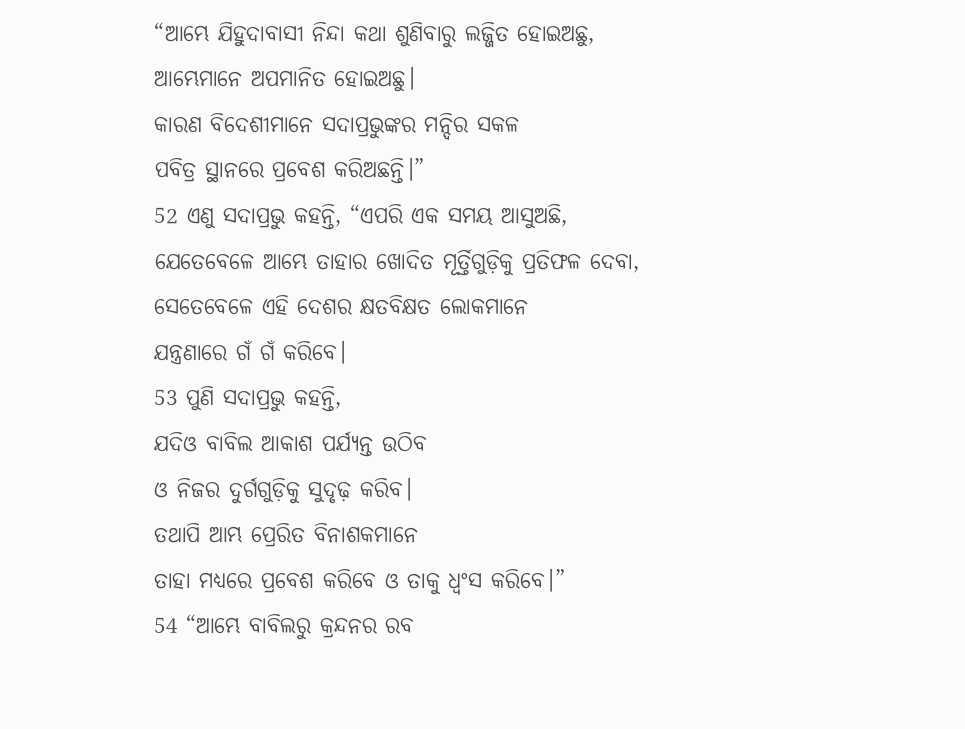“ଆମ୍ଭେ ଯିହୁଦାବାସୀ ନିନ୍ଦା କଥା ଶୁଣିବାରୁ ଲଜ୍ଜିତ ହୋଇଅଛୁ,
ଆମ୍ଭେମାନେ ଅପମାନିତ ହୋଇଅଛୁ।
କାରଣ ବିଦେଶୀମାନେ ସଦାପ୍ରଭୁଙ୍କର ମନ୍ଦିର ସକଳ
ପବିତ୍ର ସ୍ଥାନରେ ପ୍ରବେଶ କରିଅଛନ୍ତି।”
52 ଏଣୁ ସଦାପ୍ରଭୁ କହନ୍ତି, “ଏପରି ଏକ ସମୟ ଆସୁଅଛି,
ଯେତେବେଳେ ଆମ୍ଭେ ତାହାର ଖୋଦିତ ମୂର୍ତ୍ତିଗୁଡ଼ିକୁ ପ୍ରତିଫଳ ଦେବା,
ସେତେବେଳେ ଏହି ଦେଶର କ୍ଷତବିକ୍ଷତ ଲୋକମାନେ
ଯନ୍ତ୍ରଣାରେ ଗଁ ଗଁ କରିବେ।
53 ପୁଣି ସଦାପ୍ରଭୁ କହନ୍ତି,
ଯଦିଓ ବାବିଲ ଆକାଶ ପର୍ଯ୍ୟନ୍ତ ଉଠିବ
ଓ ନିଜର ଦୁର୍ଗଗୁଡ଼ିକୁ ସୁଦୃଢ଼ କରିବ।
ତଥାପି ଆମ୍ଭ ପ୍ରେରିତ ବିନାଶକମାନେ
ତାହା ମଧ୍ୟରେ ପ୍ରବେଶ କରିବେ ଓ ତାକୁ ଧ୍ୱଂସ କରିବେ।”
54 “ଆମ୍ଭେ ବାବିଲରୁ କ୍ରନ୍ଦନର ରବ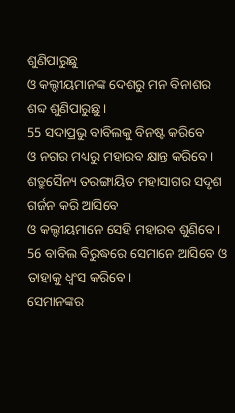ଶୁଣିପାରୁଛୁ
ଓ କଲ୍ଦୀୟମାନଙ୍କ ଦେଶରୁ ମନ ବିନାଶର ଶବ୍ଦ ଶୁଣିପାରୁଛୁ।
55 ସଦାପ୍ରଭୁ ବାବିଲକୁ ବିନଷ୍ଟ କରିବେ
ଓ ନଗର ମଧ୍ୟରୁ ମହାରବ କ୍ଷାନ୍ତ କରିବେ।
ଶତ୍ରୁସୈନ୍ୟ ତରଙ୍ଗାୟିତ ମହାସାଗର ସଦୃଶ ଗର୍ଜନ କରି ଆସିବେ
ଓ କଲ୍ଦୀୟମାନେ ସେହି ମହାରବ ଶୁଣିବେ।
56 ବାବିଲ ବିରୁଦ୍ଧରେ ସେମାନେ ଆସିବେ ଓ ତାହାକୁ ଧ୍ୱଂସ କରିବେ।
ସେମାନଙ୍କର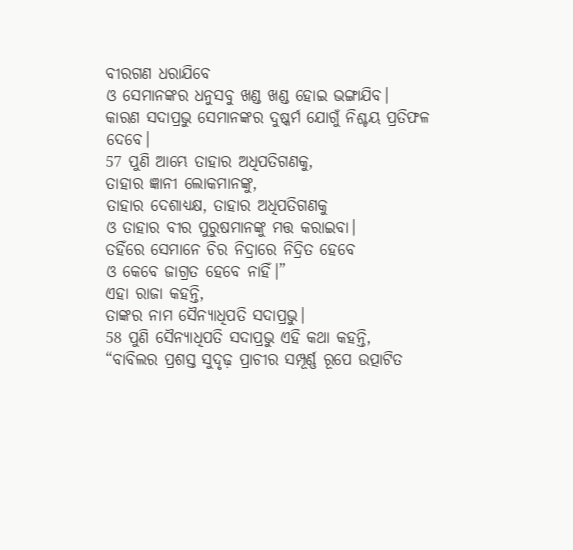ବୀରଗଣ ଧରାଯିବେ
ଓ ସେମାନଙ୍କର ଧନୁସବୁ ଖଣ୍ଡ ଖଣ୍ଡ ହୋଇ ଭଙ୍ଗାଯିବ।
କାରଣ ସଦାପ୍ରଭୁ ସେମାନଙ୍କର ଦୁଷ୍କର୍ମ ଯୋଗୁଁ ନିଶ୍ଚୟ ପ୍ରତିଫଳ ଦେବେ।
57 ପୁଣି ଆମ୍ଭେ ତାହାର ଅଧିପତିଗଣକୁ,
ତାହାର ଜ୍ଞାନୀ ଲୋକମାନଙ୍କୁ,
ତାହାର ଦେଶାଧ୍ୟକ୍ଷ, ତାହାର ଅଧିପତିଗଣକୁ
ଓ ତାହାର ବୀର ପୁରୁଷମାନଙ୍କୁ ମତ୍ତ କରାଇବା।
ତହିଁରେ ସେମାନେ ଚିର ନିଦ୍ରାରେ ନିଦ୍ରିତ ହେବେ
ଓ କେବେ ଜାଗ୍ରତ ହେବେ ନାହିଁ।”
ଏହା ରାଜା କହନ୍ତି,
ତାଙ୍କର ନାମ ସୈନ୍ୟାଧିପତି ସଦାପ୍ରଭୁ।
58 ପୁଣି ସୈନ୍ୟାଧିପତି ସଦାପ୍ରଭୁ ଏହି କଥା କହନ୍ତି,
“ବାବିଲର ପ୍ରଶସ୍ତ ସୁଦୃଢ଼ ପ୍ରାଚୀର ସମ୍ପୂର୍ଣ୍ଣ ରୂପେ ଉତ୍ପାଟିତ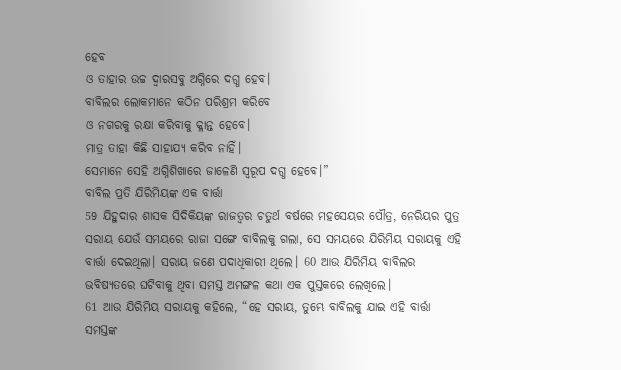ହେବ
ଓ ତାହାର ଉଚ୍ଚ ଦ୍ୱାରସବୁ ଅଗ୍ନିରେ ଦଗ୍ଧ ହେବ।
ବାବିଲର ଲୋକମାନେ କଠିନ ପରିଶ୍ରମ କରିବେ
ଓ ନଗରକୁ ରକ୍ଷା କରିବାକୁ କ୍ଳାନ୍ତ ହେବେ।
ମାତ୍ର ତାହା କିଛି ସାହାଯ୍ୟ କରିବ ନାହିଁ।
ସେମାନେ ସେହି ଅଗ୍ନିଶିଖାରେ ଜାଳେଣି ସ୍ୱରୂପ ଦଗ୍ଧ ହେବେ।”
ବାବିଲ ପ୍ରତି ଯିରିମିୟଙ୍କ ଏକ ବାର୍ତ୍ତା
59 ଯିହୁଦାର ଶାସକ ସିଦିକିୟଙ୍କ ରାଜତ୍ୱର ଚତୁର୍ଥ ବର୍ଷରେ ମହସେୟର ପୌତ୍ର, ନେରିୟର ପୁତ୍ର ସରାୟ ଯେଉଁ ସମୟରେ ରାଜା ସଙ୍ଗେ ବାବିଲକୁ ଗଲା, ସେ ସମୟରେ ଯିରିମିୟ ସରାୟକୁ ଏହି ବାର୍ତ୍ତା ଦେଇଥିଲା। ସରାୟ ଜଣେ ପଦାଧିକାରୀ ଥିଲେ। 60 ଆଉ ଯିରିମିୟ ବାବିଲର ଭବିଷ୍ୟତରେ ଘଟିବାକୁ ଥିବା ସମସ୍ତ ଅମଙ୍ଗଳ କଥା ଏକ ପୁସ୍ତକରେ ଲେଖିଲେ।
61 ଆଉ ଯିରିମିୟ ସରାୟକୁ କହିଲେ, “ହେ ସରାୟ, ତୁମ୍ଭେ ବାବିଲକୁ ଯାଇ ଏହି ବାର୍ତ୍ତା ସମସ୍ତଙ୍କ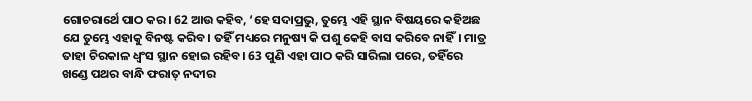ଗୋଚରାର୍ଥେ ପାଠ କର। 62 ଆଉ କହିବ, ‘ହେ ସଦାପ୍ରଭୁ, ତୁମ୍ଭେ ଏହି ସ୍ଥାନ ବିଷୟରେ କହିଅଛ ଯେ ତୁମ୍ଭେ ଏହାକୁ ବିନଷ୍ଟ କରିବ। ତହିଁ ମଧ୍ୟରେ ମନୁଷ୍ୟ କି ପଶୁ କେହି ବାସ କରିବେ ନାହିଁ। ମାତ୍ର ତାହା ଚିରକାଳ ଧ୍ୱଂସ ସ୍ଥାନ ହୋଇ ରହିବ। 63 ପୁଣି ଏହା ପାଠ କରି ସାରିଲା ପରେ, ତହିଁରେ ଖଣ୍ଡେ ପଥର ବାନ୍ଧି ଫରାତ୍ ନଦୀର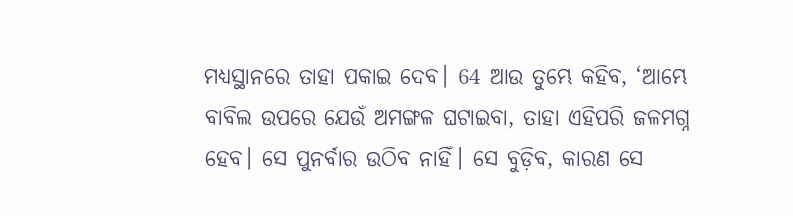ମଧ୍ୟସ୍ଥାନରେ ତାହା ପକାଇ ଦେବ। 64 ଆଉ ତୁମ୍ଭେ କହିବ, ‘ଆମ୍ଭେ ବାବିଲ ଉପରେ ଯେଉଁ ଅମଙ୍ଗଳ ଘଟାଇବା, ତାହା ଏହିପରି ଜଳମଗ୍ନ ହେବ। ସେ ପୁନର୍ବାର ଉଠିବ ନାହିଁ। ସେ ବୁଡ଼ିବ, କାରଣ ସେ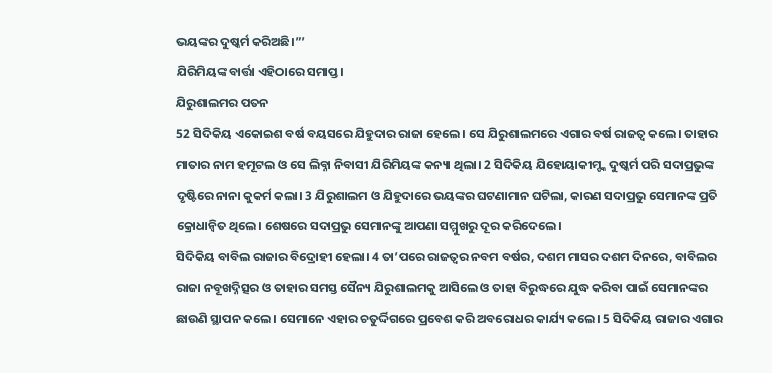ଭୟଙ୍କର ଦୁଷ୍କର୍ମ କରିଅଛି।”’
ଯିରିମିୟଙ୍କ ବାର୍ତ୍ତା ଏହିଠାରେ ସମାପ୍ତ।
ଯିରୁଶାଲମର ପତନ
52 ସିଦିକିୟ ଏକୋଇଶ ବର୍ଷ ବୟସରେ ଯିହୁଦାର ରାଜା ହେଲେ। ସେ ଯିରୁଶାଲମରେ ଏଗାର ବର୍ଷ ରାଜତ୍ୱ କଲେ। ତାହାର ମାତାର ନାମ ହମୂଟଲ ଓ ସେ ଲିବ୍ନା ନିବାସୀ ଯିରିମିୟଙ୍କ କନ୍ୟା ଥିଲା। 2 ସିଦିକିୟ ଯିହୋୟାକୀମ୍ଙ୍କ ଦୁଷ୍କର୍ମ ପରି ସଦାପ୍ରଭୁଙ୍କ ଦୃଷ୍ଟିରେ ନାନା କୁକର୍ମ କଲା। 3 ଯିରୁଶାଲମ ଓ ଯିହୁଦାରେ ଭୟଙ୍କର ଘଟଣାମାନ ଘଟିଲା, କାରଣ ସଦାପ୍ରଭୁ ସେମାନଙ୍କ ପ୍ରତି କ୍ରୋଧାନ୍ୱିତ ଥିଲେ। ଶେଷରେ ସଦାପ୍ରଭୁ ସେମାନଙ୍କୁ ଆପଣା ସମ୍ମୁଖରୁ ଦୂର କରିଦେଲେ।
ସିଦିକିୟ ବାବିଲ ରାଜାର ବିଦ୍ରୋହୀ ହେଲା। 4 ତା’ପରେ ରାଜତ୍ୱର ନବମ ବର୍ଷର, ଦଶମ ମାସର ଦଶମ ଦିନରେ, ବାବିଲର ରାଜା ନବୂଖଦ୍ନିତ୍ସର ଓ ତାହାର ସମସ୍ତ ସୈନ୍ୟ ଯିରୁଶାଲମକୁ ଆସିଲେ ଓ ତାହା ବିରୁଦ୍ଧରେ ଯୁଦ୍ଧ କରିବା ପାଇଁ ସେମାନଙ୍କର ଛାଉଣି ସ୍ଥାପନ କଲେ। ସେମାନେ ଏହାର ଚତୁର୍ଦ୍ଦିଗରେ ପ୍ରବେଶ କରି ଅବରୋଧର କାର୍ଯ୍ୟ କଲେ। 5 ସିଦିକିୟ ରାଜାର ଏଗାର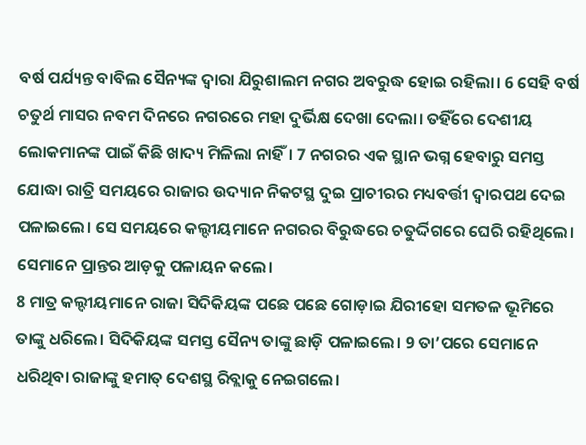ବର୍ଷ ପର୍ଯ୍ୟନ୍ତ ବାବିଲ ସୈନ୍ୟଙ୍କ ଦ୍ୱାରା ଯିରୁଶାଲମ ନଗର ଅବରୁଦ୍ଧ ହୋଇ ରହିଲା। 6 ସେହି ବର୍ଷ ଚତୁର୍ଥ ମାସର ନବମ ଦିନରେ ନଗରରେ ମହା ଦୁର୍ଭିକ୍ଷ ଦେଖା ଦେଲା। ତହିଁରେ ଦେଶୀୟ ଲୋକମାନଙ୍କ ପାଇଁ କିଛି ଖାଦ୍ୟ ମିଳିଲା ନାହିଁ। 7 ନଗରର ଏକ ସ୍ଥାନ ଭଗ୍ନ ହେବାରୁ ସମସ୍ତ ଯୋଦ୍ଧା ରାତ୍ରି ସମୟରେ ରାଜାର ଉଦ୍ୟାନ ନିକଟସ୍ଥ ଦୁଇ ପ୍ରାଚୀରର ମଧ୍ୟବର୍ତ୍ତୀ ଦ୍ୱାରପଥ ଦେଇ ପଳାଇଲେ। ସେ ସମୟରେ କଲ୍ଦୀୟମାନେ ନଗରର ବିରୁଦ୍ଧରେ ଚତୁର୍ଦ୍ଦିଗରେ ଘେରି ରହିଥିଲେ। ସେମାନେ ପ୍ରାନ୍ତର ଆଡ଼କୁ ପଳାୟନ କଲେ।
8 ମାତ୍ର କଲ୍ଦୀୟମାନେ ରାଜା ସିଦିକିୟଙ୍କ ପଛେ ପଛେ ଗୋଡ଼ାଇ ଯିରୀହୋ ସମତଳ ଭୂମିରେ ତାଙ୍କୁ ଧରିଲେ। ସିଦିକିୟଙ୍କ ସମସ୍ତ ସୈନ୍ୟ ତାଙ୍କୁ ଛାଡ଼ି ପଳାଇଲେ। 9 ତା’ପରେ ସେମାନେ ଧରିଥିବା ରାଜାଙ୍କୁ ହମାତ୍ ଦେଶସ୍ଥ ରିବ୍ଲାକୁ ନେଇଗଲେ।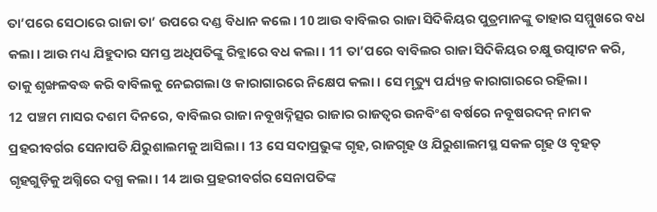ତା’ପରେ ସେଠାରେ ରାଜା ତା’ ଉପରେ ଦଣ୍ଡ ବିଧାନ କଲେ। 10 ଆଉ ବାବିଲର ରାଜା ସିଦିକିୟର ପୁତ୍ରମାନଙ୍କୁ ତାହାର ସମ୍ମୁଖରେ ବଧ କଲା। ଆଉ ମଧ୍ୟ ଯିହୁଦାର ସମସ୍ତ ଅଧିପତିଙ୍କୁ ରିବ୍ଲାରେ ବଧ କଲା। 11 ତା’ପରେ ବାବିଲର ରାଜା ସିଦିକିୟର ଚକ୍ଷୁ ଉତ୍ପାଟନ କରି, ତାକୁ ଶୃଙ୍ଖଳବଦ୍ଧ କରି ବାବିଲକୁ ନେଇଗଲା ଓ କାରାଗାରରେ ନିକ୍ଷେପ କଲା। ସେ ମୃତ୍ୟୁ ପର୍ଯ୍ୟନ୍ତ କାରାଗାରରେ ରହିଲା।
12 ପଞ୍ଚମ ମାସର ଦଶମ ଦିନରେ, ବାବିଲର ରାଜା ନବୂଖଦ୍ନିତ୍ସର ରାଜାର ରାଜତ୍ୱର ଉନବିଂଶ ବର୍ଷରେ ନବୂଷରଦନ୍ ନାମକ ପ୍ରହରୀବର୍ଗର ସେନାପତି ଯିରୁଶାଲମକୁ ଆସିଲା। 13 ସେ ସଦାପ୍ରଭୁଙ୍କ ଗୃହ, ରାଜଗୃହ ଓ ଯିରୁଶାଲମସ୍ଥ ସକଳ ଗୃହ ଓ ବୃହତ୍ ଗୃହଗୁଡ଼ିକୁ ଅଗ୍ନିରେ ଦଗ୍ଧ କଲା। 14 ଆଉ ପ୍ରହରୀବର୍ଗର ସେନାପତିଙ୍କ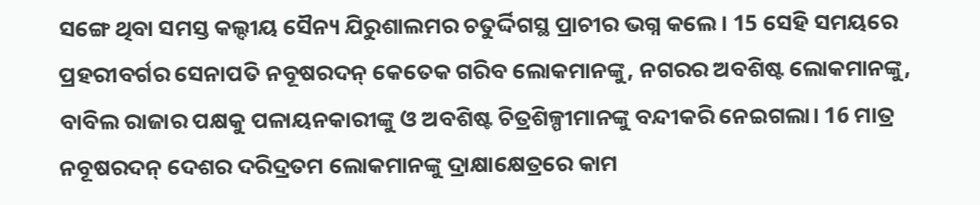ସଙ୍ଗେ ଥିବା ସମସ୍ତ କଲ୍ଦୀୟ ସୈନ୍ୟ ଯିରୁଶାଲମର ଚତୁର୍ଦ୍ଦିଗସ୍ଥ ପ୍ରାଚୀର ଭଗ୍ନ କଲେ। 15 ସେହି ସମୟରେ ପ୍ରହରୀବର୍ଗର ସେନାପତି ନବୂଷରଦନ୍ କେତେକ ଗରିବ ଲୋକମାନଙ୍କୁ, ନଗରର ଅବଶିଷ୍ଟ ଲୋକମାନଙ୍କୁ, ବାବିଲ ରାଜାର ପକ୍ଷକୁ ପଳାୟନକାରୀଙ୍କୁ ଓ ଅବଶିଷ୍ଟ ଚିତ୍ରଶିଳ୍ପୀମାନଙ୍କୁ ବନ୍ଦୀକରି ନେଇଗଲା। 16 ମାତ୍ର ନବୂଷରଦନ୍ ଦେଶର ଦରିଦ୍ରତମ ଲୋକମାନଙ୍କୁ ଦ୍ରାକ୍ଷାକ୍ଷେତ୍ରରେ କାମ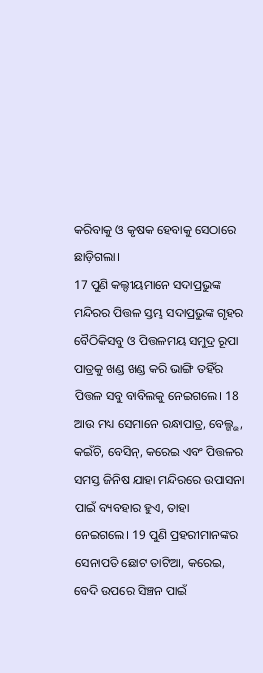କରିବାକୁ ଓ କୃଷକ ହେବାକୁ ସେଠାରେ ଛାଡ଼ିଗଲା।
17 ପୁଣି କଲ୍ଦୀୟମାନେ ସଦାପ୍ରଭୁଙ୍କ ମନ୍ଦିରର ପିତ୍ତଳ ସ୍ତମ୍ଭ ସଦାପ୍ରଭୁଙ୍କ ଗୃହର ବୈଠିକିସବୁ ଓ ପିତ୍ତଳମୟ ସମୁଦ୍ର ରୂପା ପାତ୍ରକୁ ଖଣ୍ଡ ଖଣ୍ଡ କରି ଭାଙ୍ଗି ତହିଁର ପିତ୍ତଳ ସବୁ ବାବିଲକୁ ନେଇଗଲେ। 18 ଆଉ ମଧ୍ୟ ସେମାନେ ରନ୍ଧାପାତ୍ର, ବେଲ୍ଗ୍ଭ, କଇଁଚି, ବେସିନ୍, କରେଇ ଏବଂ ପିତ୍ତଳର ସମସ୍ତ ଜିନିଷ ଯାହା ମନ୍ଦିରରେ ଉପାସନା ପାଇଁ ବ୍ୟବହାର ହୁଏ, ତାହା ନେଇଗଲେ। 19 ପୁଣି ପ୍ରହରୀମାନଙ୍କର ସେନାପତି ଛୋଟ ତାଟିଆ, କରେଇ, ବେଦି ଉପରେ ସିଞ୍ଚନ ପାଇଁ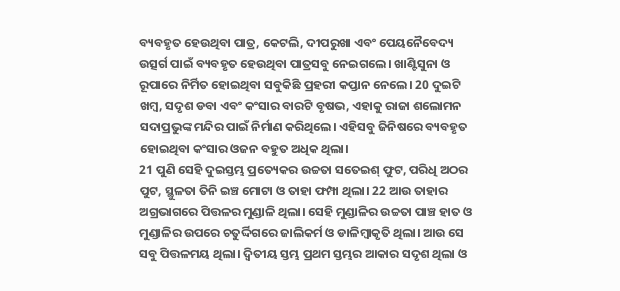ବ୍ୟବହୃତ ହେଉଥିବା ପାତ୍ର, କେଟଲି, ଦୀପରୁଖା ଏବଂ ପେୟନୈବେଦ୍ୟ ଉତ୍ସର୍ଗ ପାଇଁ ବ୍ୟବହୃତ ହେଉଥିବା ପାତ୍ରସବୁ ନେଇଗଲେ। ଖାଣ୍ଟିସୁନା ଓ ରୂପାରେ ନିର୍ମିତ ହୋଇଥିବା ସବୁକିଛି ପ୍ରହରୀ କପ୍ତାନ ନେଲେ। 20 ଦୁଇଟି ଖମ୍ବ, ସଦୃଶ ଡବା ଏବଂ କଂସାର ବାରଟି ବୃଷଭ, ଏହାକୁ ରାଜା ଶଲୋମନ ସଦାପ୍ରଭୁଙ୍କ ମନ୍ଦିର ପାଇଁ ନିର୍ମାଣ କରିଥିଲେ। ଏହିସବୁ ଜିନିଷରେ ବ୍ୟବହୃତ ହୋଇଥିବା କଂସାର ଓଜନ ବହୁତ ଅଧିକ ଥିଲା।
21 ପୁଣି ସେହି ଦୁଇସ୍ତମ୍ଭ ପ୍ରତ୍ୟେକର ଉଚ୍ଚତା ସତେଇଶ୍ ଫୁଟ, ପରିଧି ଅଠର ପୁଟ, ସ୍ଥୁଳତା ତିନି ଇଞ୍ଚ ମୋଟା ଓ ତାହା ଫମ୍ପା ଥିଲା। 22 ଆଉ ତାହାର ଅଗ୍ରଭାଗରେ ପିତ୍ତଳର ମୁଣ୍ଡାଳି ଥିଲା। ସେହି ମୁଣ୍ଡାଳିର ଉଚ୍ଚତା ପାଞ୍ଚ ହାତ ଓ ମୁଣ୍ଡାଳିର ଉପରେ ଚତୁର୍ଦ୍ଦିଗରେ ଜାଲିକର୍ମ ଓ ଡାଳିମ୍ବାକୃତି ଥିଲା। ଆଉ ସେ ସବୁ ପିତ୍ତଳମୟ ଥିଲା। ଦ୍ୱିତୀୟ ସ୍ତମ୍ଭ ପ୍ରଥମ ସ୍ତମ୍ଭର ଆକାର ସଦୃଶ ଥିଲା ଓ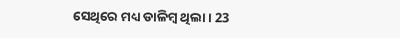ସେଥିରେ ମଧ୍ୟ ଡାଳିମ୍ବ ଥିଲା। 23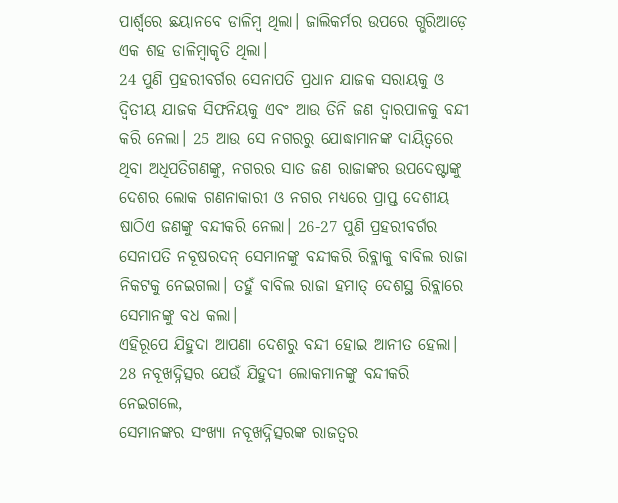ପାର୍ଶ୍ୱରେ ଛୟାନବେ ଡାଳିମ୍ବ ଥିଲା। ଜାଲିକର୍ମର ଉପରେ ଗ୍ଭରିଆଡ଼େ ଏକ ଶହ ଡାଳିମ୍ବାକୃତି ଥିଲା।
24 ପୁଣି ପ୍ରହରୀବର୍ଗର ସେନାପତି ପ୍ରଧାନ ଯାଜକ ସରାୟକୁ ଓ ଦ୍ୱିତୀୟ ଯାଜକ ସିଫନିୟକୁ ଏବଂ ଆଉ ତିନି ଜଣ ଦ୍ୱାରପାଳକୁ ବନ୍ଦୀ କରି ନେଲା। 25 ଆଉ ସେ ନଗରରୁ ଯୋଦ୍ଧାମାନଙ୍କ ଦାୟିତ୍ୱରେ ଥିବା ଅଧିପତିଗଣଙ୍କୁ, ନଗରର ସାତ ଜଣ ରାଜାଙ୍କର ଉପଦେଷ୍ଟାଙ୍କୁ ଦେଶର ଲୋକ ଗଣନାକାରୀ ଓ ନଗର ମଧ୍ୟରେ ପ୍ରାପ୍ତ ଦେଶୀୟ ଷାଠିଏ ଜଣଙ୍କୁ ବନ୍ଦୀକରି ନେଲା। 26-27 ପୁଣି ପ୍ରହରୀବର୍ଗର ସେନାପତି ନବୂଷରଦନ୍ ସେମାନଙ୍କୁ ବନ୍ଦୀକରି ରିବ୍ଲାକୁ ବାବିଲ ରାଜା ନିକଟକୁ ନେଇଗଲା। ତହୁଁ ବାବିଲ ରାଜା ହମାତ୍ ଦେଶସ୍ଥ ରିବ୍ଲାରେ ସେମାନଙ୍କୁ ବଧ କଲା।
ଏହିରୂପେ ଯିହୁଦା ଆପଣା ଦେଶରୁ ବନ୍ଦୀ ହୋଇ ଆନୀତ ହେଲା। 28 ନବୂଖଦ୍ନିତ୍ସର ଯେଉଁ ଯିହୁଦୀ ଲୋକମାନଙ୍କୁ ବନ୍ଦୀକରି ନେଇଗଲେ,
ସେମାନଙ୍କର ସଂଖ୍ୟା ନବୂଖଦ୍ନିତ୍ସରଙ୍କ ରାଜତ୍ୱର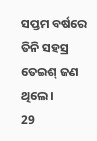ସପ୍ତମ ବର୍ଷରେ ତିନି ସହସ୍ର ତେଇଶ୍ ଜଣ ଥିଲେ।
29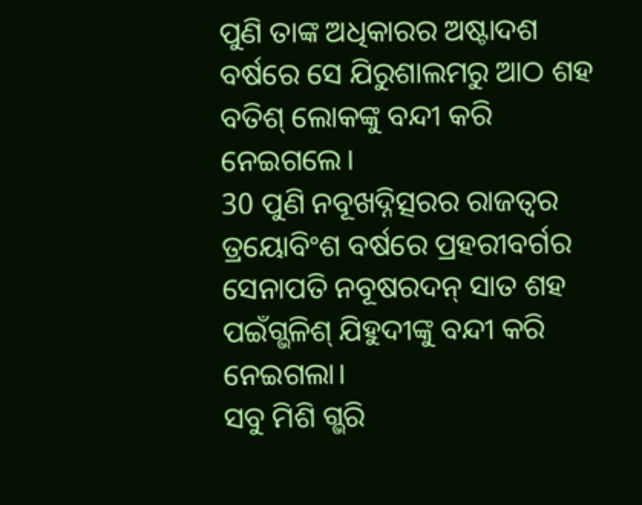ପୁଣି ତାଙ୍କ ଅଧିକାରର ଅଷ୍ଟାଦଶ ବର୍ଷରେ ସେ ଯିରୁଶାଲମରୁ ଆଠ ଶହ ବତିଶ୍ ଲୋକଙ୍କୁ ବନ୍ଦୀ କରି ନେଇଗଲେ।
30 ପୁଣି ନବୂଖଦ୍ନିତ୍ସରର ରାଜତ୍ୱର ତ୍ରୟୋବିଂଶ ବର୍ଷରେ ପ୍ରହରୀବର୍ଗର ସେନାପତି ନବୂଷରଦନ୍ ସାତ ଶହ ପଇଁଗ୍ଭଳିଶ୍ ଯିହୁଦୀଙ୍କୁ ବନ୍ଦୀ କରି ନେଇଗଲା।
ସବୁ ମିଶି ଗ୍ଭରି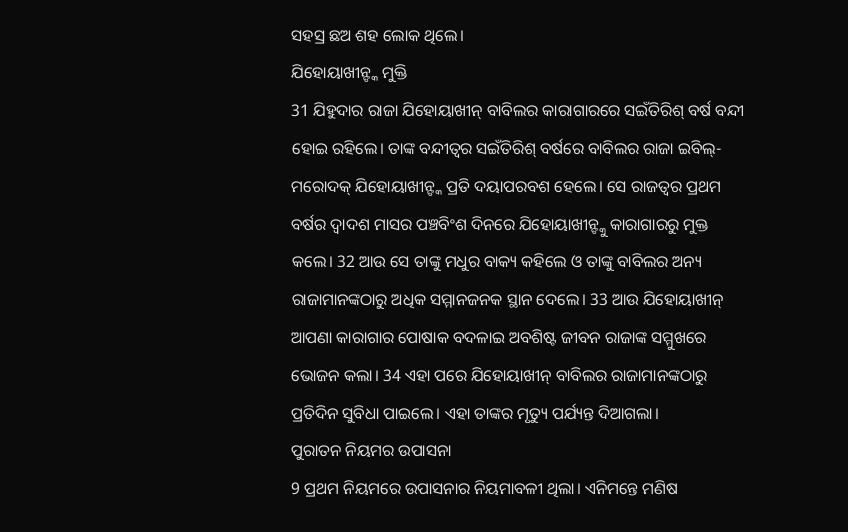ସହସ୍ର ଛଅ ଶହ ଲୋକ ଥିଲେ।
ଯିହୋୟାଖୀନ୍ଙ୍କ ମୁକ୍ତି
31 ଯିହୁଦାର ରାଜା ଯିହୋୟାଖୀନ୍ ବାବିଲର କାରାଗାରରେ ସଇଁତିରିଶ୍ ବର୍ଷ ବନ୍ଦୀ ହୋଇ ରହିଲେ। ତାଙ୍କ ବନ୍ଦୀତ୍ୱର ସଇଁତିରିଶ୍ ବର୍ଷରେ ବାବିଲର ରାଜା ଇବିଲ୍-ମରୋଦକ୍ ଯିହୋୟାଖୀନ୍ଙ୍କ ପ୍ରତି ଦୟାପରବଶ ହେଲେ। ସେ ରାଜତ୍ୱର ପ୍ରଥମ ବର୍ଷର ଦ୍ୱାଦଶ ମାସର ପଞ୍ଚବିଂଶ ଦିନରେ ଯିହୋୟାଖୀନ୍ଙ୍କୁ କାରାଗାରରୁ ମୁକ୍ତ କଲେ। 32 ଆଉ ସେ ତାଙ୍କୁ ମଧୁର ବାକ୍ୟ କହିଲେ ଓ ତାଙ୍କୁ ବାବିଲର ଅନ୍ୟ ରାଜାମାନଙ୍କଠାରୁ ଅଧିକ ସମ୍ମାନଜନକ ସ୍ଥାନ ଦେଲେ। 33 ଆଉ ଯିହୋୟାଖୀନ୍ ଆପଣା କାରାଗାର ପୋଷାକ ବଦଳାଇ ଅବଶିଷ୍ଟ ଜୀବନ ରାଜାଙ୍କ ସମ୍ମୁଖରେ ଭୋଜନ କଲା। 34 ଏହା ପରେ ଯିହୋୟାଖୀନ୍ ବାବିଲର ରାଜାମାନଙ୍କଠାରୁ ପ୍ରତିଦିନ ସୁବିଧା ପାଇଲେ। ଏହା ତାଙ୍କର ମୃତ୍ୟୁ ପର୍ଯ୍ୟନ୍ତ ଦିଆଗଲା।
ପୁରାତନ ନିୟମର ଉପାସନା
9 ପ୍ରଥମ ନିୟମରେ ଉପାସନାର ନିୟମାବଳୀ ଥିଲା। ଏନିମନ୍ତେ ମଣିଷ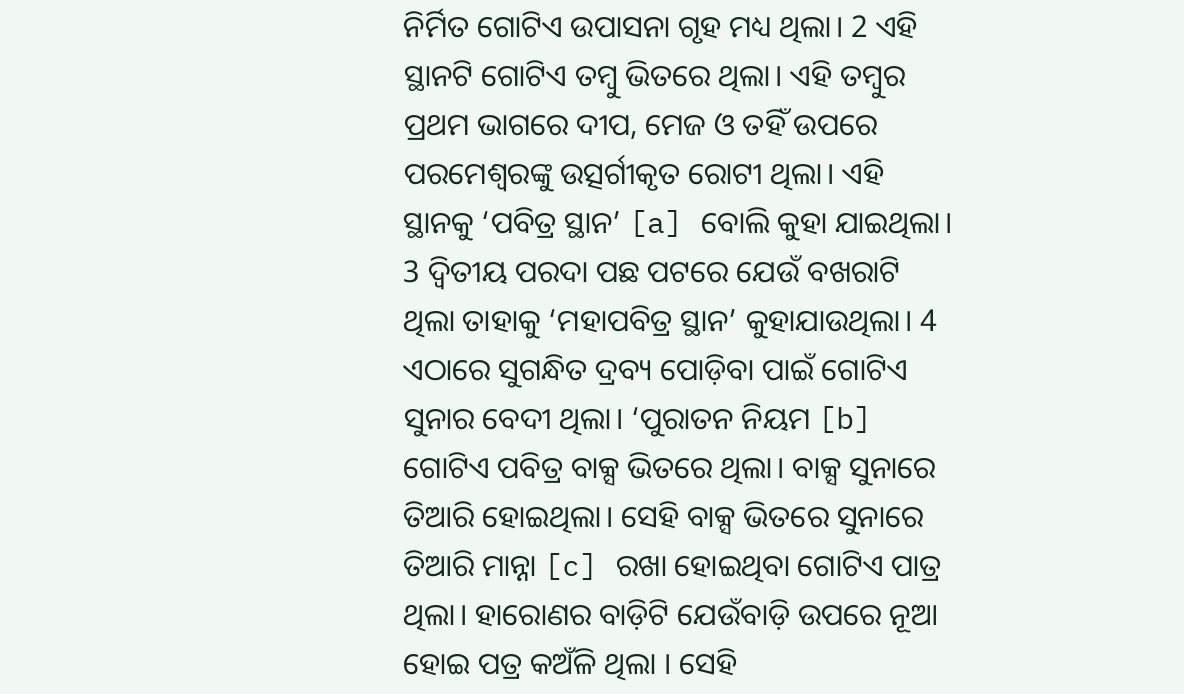ନିର୍ମିତ ଗୋଟିଏ ଉପାସନା ଗୃହ ମଧ୍ୟ ଥିଲା। 2 ଏହି ସ୍ଥାନଟି ଗୋଟିଏ ତମ୍ବୁ ଭିତରେ ଥିଲା। ଏହି ତମ୍ବୁର ପ୍ରଥମ ଭାଗରେ ଦୀପ, ମେଜ ଓ ତହିଁ ଉପରେ ପରମେଶ୍ୱରଙ୍କୁ ଉତ୍ସର୍ଗୀକୃତ ରୋଟୀ ଥିଲା। ଏହି ସ୍ଥାନକୁ ‘ପବିତ୍ର ସ୍ଥାନ’ [a] ବୋଲି କୁହା ଯାଇଥିଲା। 3 ଦ୍ୱିତୀୟ ପରଦା ପଛ ପଟରେ ଯେଉଁ ବଖରାଟି ଥିଲା ତାହାକୁ ‘ମହାପବିତ୍ର ସ୍ଥାନ’ କୁହାଯାଉଥିଲା। 4 ଏଠାରେ ସୁଗନ୍ଧିତ ଦ୍ରବ୍ୟ ପୋଡ଼ିବା ପାଇଁ ଗୋଟିଏ ସୁନାର ବେଦୀ ଥିଲା। ‘ପୁରାତନ ନିୟମ [b] ଗୋଟିଏ ପବିତ୍ର ବାକ୍ସ ଭିତରେ ଥିଲା। ବାକ୍ସ ସୁନାରେ ତିଆରି ହୋଇଥିଲା। ସେହି ବାକ୍ସ ଭିତରେ ସୁନାରେ ତିଆରି ମାନ୍ନା [c] ରଖା ହୋଇଥିବା ଗୋଟିଏ ପାତ୍ର ଥିଲା। ହାରୋଣର ବାଡ଼ିଟି ଯେଉଁବାଡ଼ି ଉପରେ ନୂଆ ହୋଇ ପତ୍ର କଅଁଳି ଥିଲା । ସେହି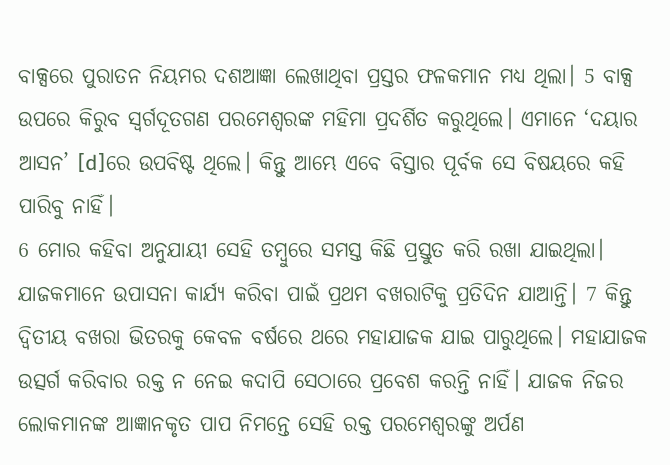ବାକ୍ସରେ ପୁରାତନ ନିୟମର ଦଶଆଜ୍ଞା ଲେଖାଥିବା ପ୍ରସ୍ତର ଫଳକମାନ ମଧ୍ୟ ଥିଲା। 5 ବାକ୍ସ ଉପରେ କିରୁବ ସ୍ୱର୍ଗଦୂତଗଣ ପରମେଶ୍ୱରଙ୍କ ମହିମା ପ୍ରଦର୍ଶିତ କରୁଥିଲେ। ଏମାନେ ‘ଦୟାର ଆସନ’ [d]ରେ ଉପବିଷ୍ଟ ଥିଲେ। କିନ୍ତୁ ଆମ୍ଭେ ଏବେ ବିସ୍ତାର ପୂର୍ବକ ସେ ବିଷୟରେ କହି ପାରିବୁ ନାହିଁ।
6 ମୋର କହିବା ଅନୁଯାୟୀ ସେହି ତମ୍ବୁରେ ସମସ୍ତ କିଛି ପ୍ରସ୍ତୁତ କରି ରଖା ଯାଇଥିଲା। ଯାଜକମାନେ ଉପାସନା କାର୍ଯ୍ୟ କରିବା ପାଇଁ ପ୍ରଥମ ବଖରାଟିକୁ ପ୍ରତିଦିନ ଯାଆନ୍ତି। 7 କିନ୍ତୁ ଦ୍ୱିତୀୟ ବଖରା ଭିତରକୁ କେବଳ ବର୍ଷରେ ଥରେ ମହାଯାଜକ ଯାଇ ପାରୁଥିଲେ। ମହାଯାଜକ ଉତ୍ସର୍ଗ କରିବାର ରକ୍ତ ନ ନେଇ କଦାପି ସେଠାରେ ପ୍ରବେଶ କରନ୍ତି ନାହିଁ। ଯାଜକ ନିଜର ଲୋକମାନଙ୍କ ଆଜ୍ଞାନକୃତ ପାପ ନିମନ୍ତେ ସେହି ରକ୍ତ ପରମେଶ୍ୱରଙ୍କୁ ଅର୍ପଣ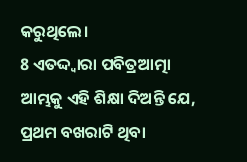କରୁଥିଲେ।
8 ଏତଦ୍ଦ୍ୱାରା ପବିତ୍ରଆତ୍ମା ଆମ୍ଭକୁ ଏହି ଶିକ୍ଷା ଦିଅନ୍ତି ଯେ, ପ୍ରଥମ ବଖରାଟି ଥିବା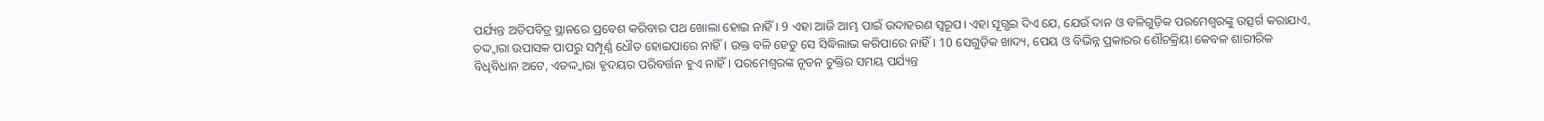ପର୍ଯ୍ୟନ୍ତ ଅତିପବିତ୍ର ସ୍ଥାନରେ ପ୍ରବେଶ କରିବାର ପଥ ଖୋଲା ହୋଇ ନାହିଁ। 9 ଏହା ଆଜି ଆମ୍ଭ ପାଇଁ ଉଦାହରଣ ସ୍ୱରୂପ। ଏହା ସୂଗ୍ଭଇ ଦିଏ ଯେ, ଯେଉଁ ଦାନ ଓ ବଳିଗୁଡ଼ିକ ପରମେଶ୍ୱରଙ୍କୁ ଉତ୍ସର୍ଗ କରାଯାଏ, ତଦ୍ଦ୍ୱାରା ଉପାସକ ପାପରୁ ସମ୍ପୂର୍ଣ୍ଣ ଧୌତ ହୋଇପାରେ ନାହିଁ। ଉକ୍ତ ବଳି ହେତୁ ସେ ସିଦ୍ଧିଲାଭ କରିପାରେ ନାହିଁ। 10 ସେଗୁଡ଼ିକ ଖାଦ୍ୟ, ପେୟ ଓ ବିଭିନ୍ନ ପ୍ରକାରର ଶୌଚକ୍ରିୟା କେବଳ ଶାରୀରିକ ବିଧିବିଧାନ ଅଟେ, ଏତଦ୍ଦ୍ୱାରା ହୃଦୟର ପରିବର୍ତ୍ତନ ହୁଏ ନାହିଁ। ପରମେଶ୍ୱରଙ୍କ ନୂତନ ଚୁକ୍ତିର ସମୟ ପର୍ଯ୍ୟନ୍ତ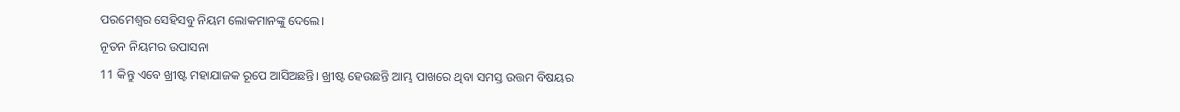ପରମେଶ୍ୱର ସେହିସବୁ ନିୟମ ଲୋକମାନଙ୍କୁ ଦେଲେ।
ନୂତନ ନିୟମର ଉପାସନା
11 କିନ୍ତୁ ଏବେ ଖ୍ରୀଷ୍ଟ ମହାଯାଜକ ରୂପେ ଆସିଅଛନ୍ତି। ଖ୍ରୀଷ୍ଟ ହେଉଛନ୍ତି ଆମ୍ଭ ପାଖରେ ଥିବା ସମସ୍ତ ଉତ୍ତମ ବିଷୟର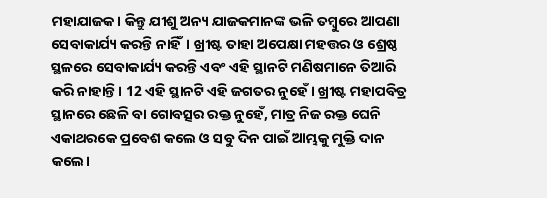ମହାଯାଜକ। କିନ୍ତୁ ଯୀଶୁ ଅନ୍ୟ ଯାଜକମାନଙ୍କ ଭଳି ତମ୍ବୁରେ ଆପଣା ସେବାକାର୍ଯ୍ୟ କରନ୍ତି ନାହିଁ। ଖ୍ରୀଷ୍ଟ ତାହା ଅପେକ୍ଷା ମହତ୍ତର ଓ ଶ୍ରେଷ୍ଠ ସ୍ଥଳରେ ସେବାକାର୍ଯ୍ୟ କରନ୍ତି ଏବଂ ଏହି ସ୍ଥାନଟି ମଣିଷମାନେ ତିଆରି କରି ନାହାନ୍ତି। 12 ଏହି ସ୍ଥାନଟି ଏହି ଜଗତର ନୁହେଁ। ଖ୍ରୀଷ୍ଟ ମହାପବିତ୍ର ସ୍ଥାନରେ ଛେଳି ବା ଗୋବତ୍ସର ରକ୍ତ ନୁହେଁ, ମାତ୍ର ନିଜ ରକ୍ତ ଘେନି ଏକାଥରକେ ପ୍ରବେଶ କଲେ ଓ ସବୁ ଦିନ ପାଇଁ ଆମ୍ଭକୁ ମୁକ୍ତି ଦାନ କଲେ।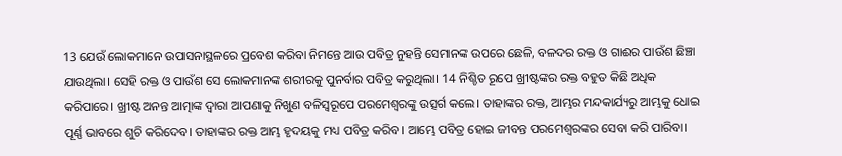13 ଯେଉଁ ଲୋକମାନେ ଉପାସନାସ୍ଥଳରେ ପ୍ରବେଶ କରିବା ନିମନ୍ତେ ଆଉ ପବିତ୍ର ନୁହନ୍ତି ସେମାନଙ୍କ ଉପରେ ଛେଳି, ବଳଦର ରକ୍ତ ଓ ଗାଈର ପାଉଁଶ ଛିଞ୍ଚା ଯାଉଥିଲା। ସେହି ରକ୍ତ ଓ ପାଉଁଶ ସେ ଲୋକମାନଙ୍କ ଶରୀରକୁ ପୁନର୍ବାର ପବିତ୍ର କରୁଥିଲା। 14 ନିଶ୍ଚିତ ରୂପେ ଖ୍ରୀଷ୍ଟଙ୍କର ରକ୍ତ ବହୁତ କିଛି ଅଧିକ କରିପାରେ। ଖ୍ରୀଷ୍ଟ ଅନନ୍ତ ଆତ୍ମାଙ୍କ ଦ୍ୱାରା ଆପଣାକୁ ନିଖୁଣ ବଳିସ୍ୱରୂପେ ପରମେଶ୍ୱରଙ୍କୁ ଉତ୍ସର୍ଗ କଲେ। ତାହାଙ୍କର ରକ୍ତ, ଆମ୍ଭର ମନ୍ଦକାର୍ଯ୍ୟରୁ ଆମ୍ଭକୁ ଧୋଇ ପୂର୍ଣ୍ଣ ଭାବରେ ଶୁଚି କରିଦେବ। ତାହାଙ୍କର ରକ୍ତ ଆମ୍ଭ ହୃଦୟକୁ ମଧ୍ୟ ପବିତ୍ର କରିବ। ଆମ୍ଭେ ପବିତ୍ର ହୋଇ ଜୀବନ୍ତ ପରମେଶ୍ୱରଙ୍କର ସେବା କରି ପାରିବା।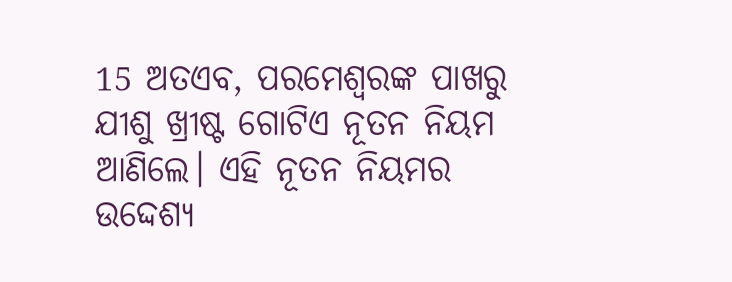15 ଅତଏବ, ପରମେଶ୍ୱରଙ୍କ ପାଖରୁ ଯୀଶୁ ଖ୍ରୀଷ୍ଟ ଗୋଟିଏ ନୂତନ ନିୟମ ଆଣିଲେ। ଏହି ନୂତନ ନିୟମର ଉଦ୍ଦେଶ୍ୟ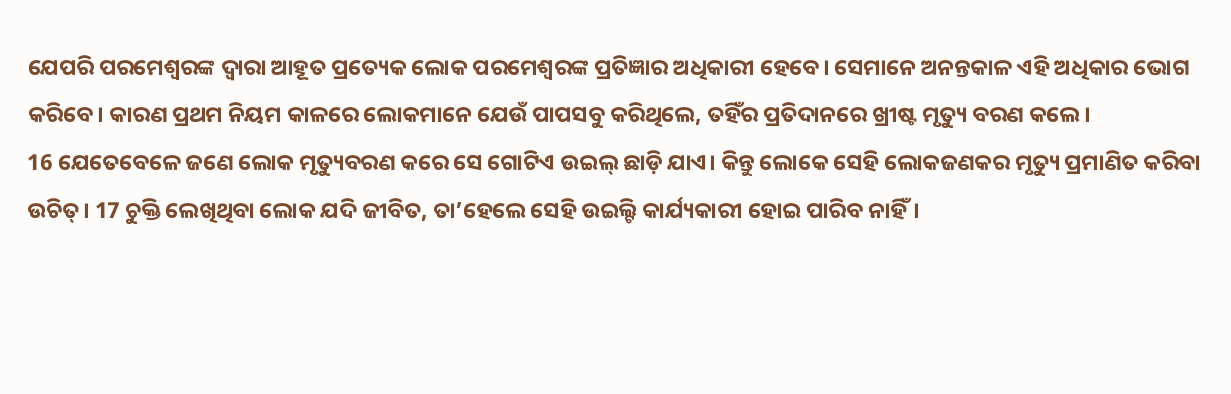ଯେପରି ପରମେଶ୍ୱରଙ୍କ ଦ୍ୱାରା ଆହୂତ ପ୍ରତ୍ୟେକ ଲୋକ ପରମେଶ୍ୱରଙ୍କ ପ୍ରତିଜ୍ଞାର ଅଧିକାରୀ ହେବେ। ସେମାନେ ଅନନ୍ତକାଳ ଏହି ଅଧିକାର ଭୋଗ କରିବେ। କାରଣ ପ୍ରଥମ ନିୟମ କାଳରେ ଲୋକମାନେ ଯେଉଁ ପାପସବୁ କରିଥିଲେ, ତହିଁର ପ୍ରତିଦାନରେ ଖ୍ରୀଷ୍ଟ ମୃତ୍ୟୁ ବରଣ କଲେ।
16 ଯେତେବେଳେ ଜଣେ ଲୋକ ମୃତ୍ୟୁବରଣ କରେ ସେ ଗୋଟିଏ ଉଇଲ୍ ଛାଡ଼ି ଯାଏ। କିନ୍ତୁ ଲୋକେ ସେହି ଲୋକଜଣକର ମୃତ୍ୟୁ ପ୍ରମାଣିତ କରିବା ଉଚିତ୍। 17 ଚୁକ୍ତି ଲେଖିଥିବା ଲୋକ ଯଦି ଜୀବିତ, ତା’ହେଲେ ସେହି ଉଇଲ୍ଟି କାର୍ଯ୍ୟକାରୀ ହୋଇ ପାରିବ ନାହିଁ।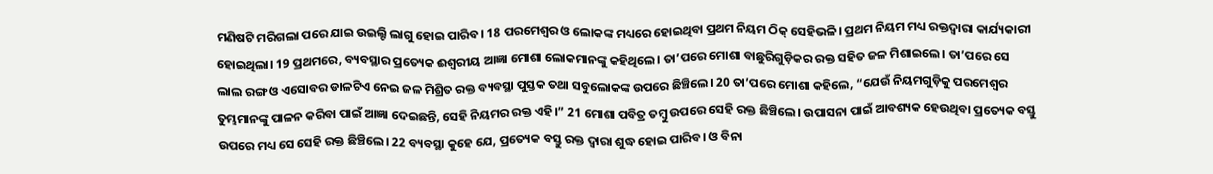ମଣିଷଟି ମରିଗଲା ପରେ ଯାଇ ଉଇଲ୍ଟି ଲାଗୁ ହୋଇ ପାରିବ। 18 ପରମେଶ୍ୱର ଓ ଲୋକଙ୍କ ମଧ୍ୟରେ ହୋଇଥିବା ପ୍ରଥମ ନିୟମ ଠିକ୍ ସେହିଭଳି। ପ୍ରଥମ ନିୟମ ମଧ୍ୟ ରକ୍ତଦ୍ୱାରା କାର୍ଯ୍ୟକାରୀ ହୋଇଥିଲା। 19 ପ୍ରଥମରେ, ବ୍ୟବସ୍ଥାର ପ୍ରତ୍ୟେକ ଈଶ୍ୱରୀୟ ଆଜ୍ଞା ମୋଶା ଲୋକମାନଙ୍କୁ କହିଥିଲେ। ତା’ପରେ ମୋଶା ବାଛୁରିଗୁଡ଼ିକର ରକ୍ତ ସହିତ ଜଳ ମିଶାଇଲେ। ତା’ପରେ ସେ ଲାଲ ରଙ୍ଗ ଓ ଏସୋବର ଡାଳଟିଏ ନେଇ ଜଳ ମିଶ୍ରିତ ରକ୍ତ ବ୍ୟବସ୍ଥା ପୁସ୍ତକ ତଥା ସବୁଲୋକଙ୍କ ଉପରେ ଛିଞ୍ଚିଲେ। 20 ତା’ପରେ ମୋଶା କହିଲେ, “ଯେଉଁ ନିୟମଗୁଡ଼ିକୁ ପରମେଶ୍ୱର ତୁମ୍ଭମାନଙ୍କୁ ପାଳନ କରିବା ପାଇଁ ଆଜ୍ଞା ଦେଇଛନ୍ତି, ସେହି ନିୟମର ରକ୍ତ ଏହି।” 21 ମୋଶା ପବିତ୍ର ତମ୍ବୁ ଉପରେ ସେହି ରକ୍ତ ଛିଞ୍ଚିଲେ। ଉପାସନା ପାଇଁ ଆବଶ୍ୟକ ହେଉଥିବା ପ୍ରତ୍ୟେକ ବସ୍ତୁ ଉପରେ ମଧ୍ୟ ସେ ସେହି ରକ୍ତ ଛିଞ୍ଚିଲେ। 22 ବ୍ୟବସ୍ଥା କୁହେ ଯେ, ପ୍ରତ୍ୟେକ ବସ୍ତୁ ରକ୍ତ ଦ୍ୱାରା ଶୁଦ୍ଧ ହୋଇ ପାରିବ। ଓ ବିନା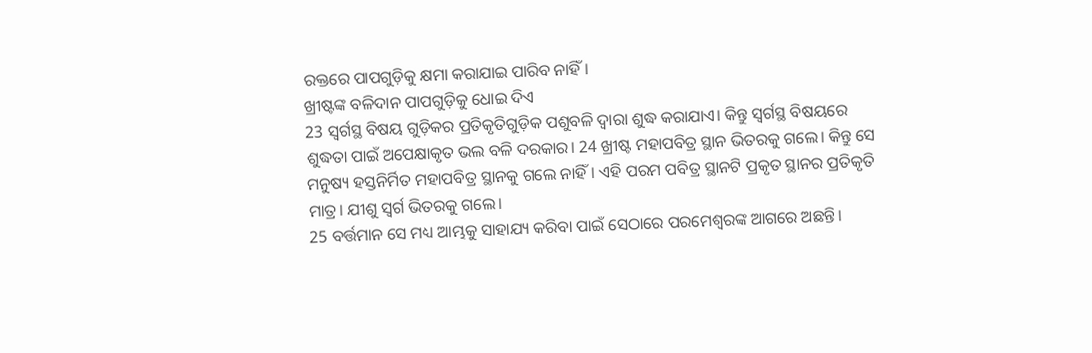ରକ୍ତରେ ପାପଗୁଡ଼ିକୁ କ୍ଷମା କରାଯାଇ ପାରିବ ନାହିଁ।
ଖ୍ରୀଷ୍ଟଙ୍କ ବଳିଦାନ ପାପଗୁଡ଼ିକୁ ଧୋଇ ଦିଏ
23 ସ୍ୱର୍ଗସ୍ଥ ବିଷୟ ଗୁଡ଼ିକର ପ୍ରତିକୃତିଗୁଡ଼ିକ ପଶୁବଳି ଦ୍ୱାରା ଶୁଦ୍ଧ କରାଯାଏ। କିନ୍ତୁ ସ୍ୱର୍ଗସ୍ଥ ବିଷୟରେ ଶୁଦ୍ଧତା ପାଇଁ ଅପେକ୍ଷାକୃତ ଭଲ ବଳି ଦରକାର। 24 ଖ୍ରୀଷ୍ଟ ମହାପବିତ୍ର ସ୍ଥାନ ଭିତରକୁ ଗଲେ। କିନ୍ତୁ ସେ ମନୁଷ୍ୟ ହସ୍ତନିର୍ମିତ ମହାପବିତ୍ର ସ୍ଥାନକୁ ଗଲେ ନାହିଁ। ଏହି ପରମ ପବିତ୍ର ସ୍ଥାନଟି ପ୍ରକୃତ ସ୍ଥାନର ପ୍ରତିକୃତି ମାତ୍ର। ଯୀଶୁ ସ୍ୱର୍ଗ ଭିତରକୁ ଗଲେ।
25 ବର୍ତ୍ତମାନ ସେ ମଧ୍ୟ ଆମ୍ଭକୁ ସାହାଯ୍ୟ କରିବା ପାଇଁ ସେଠାରେ ପରମେଶ୍ୱରଙ୍କ ଆଗରେ ଅଛନ୍ତି।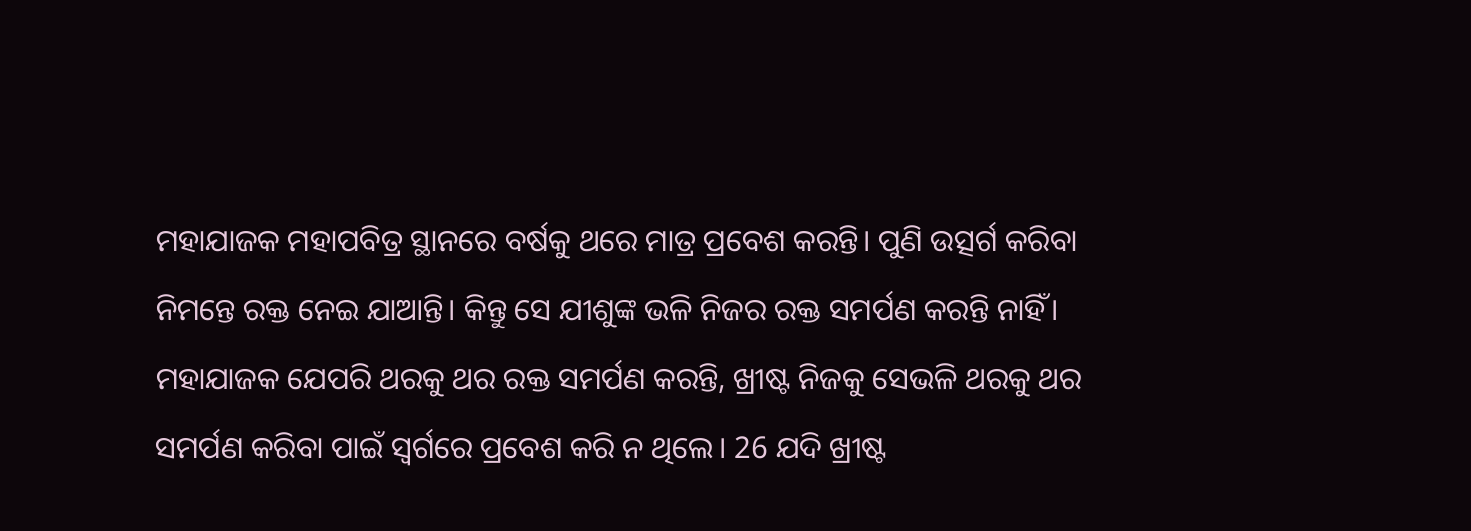ମହାଯାଜକ ମହାପବିତ୍ର ସ୍ଥାନରେ ବର୍ଷକୁ ଥରେ ମାତ୍ର ପ୍ରବେଶ କରନ୍ତି। ପୁଣି ଉତ୍ସର୍ଗ କରିବା ନିମନ୍ତେ ରକ୍ତ ନେଇ ଯାଆନ୍ତି। କିନ୍ତୁ ସେ ଯୀଶୁଙ୍କ ଭଳି ନିଜର ରକ୍ତ ସମର୍ପଣ କରନ୍ତି ନାହିଁ। ମହାଯାଜକ ଯେପରି ଥରକୁ ଥର ରକ୍ତ ସମର୍ପଣ କରନ୍ତି, ଖ୍ରୀଷ୍ଟ ନିଜକୁ ସେଭଳି ଥରକୁ ଥର ସମର୍ପଣ କରିବା ପାଇଁ ସ୍ୱର୍ଗରେ ପ୍ରବେଶ କରି ନ ଥିଲେ। 26 ଯଦି ଖ୍ରୀଷ୍ଟ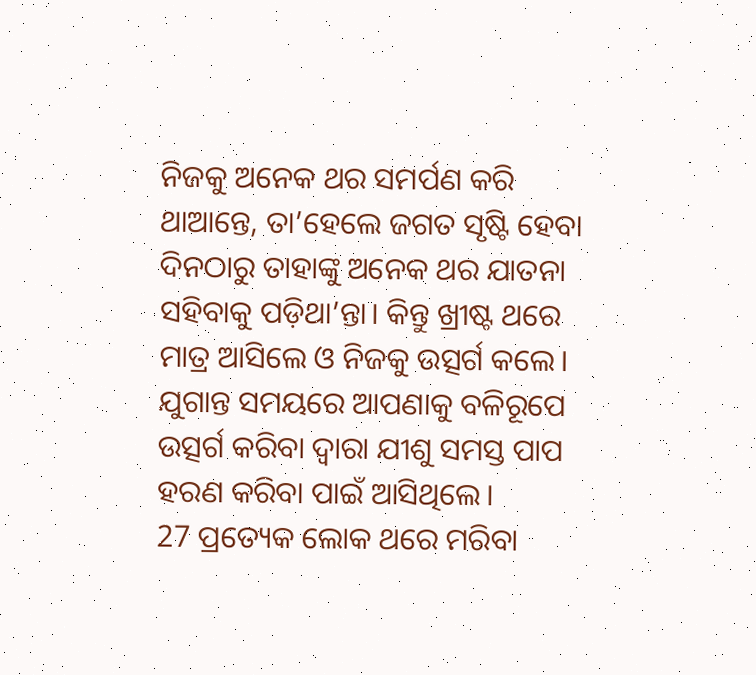ନିଜକୁ ଅନେକ ଥର ସମର୍ପଣ କରି ଥାଆନ୍ତେ, ତା’ହେଲେ ଜଗତ ସୃଷ୍ଟି ହେବା ଦିନଠାରୁ ତାହାଙ୍କୁ ଅନେକ ଥର ଯାତନା ସହିବାକୁ ପଡ଼ିଥା’ନ୍ତା। କିନ୍ତୁ ଖ୍ରୀଷ୍ଟ ଥରେ ମାତ୍ର ଆସିଲେ ଓ ନିଜକୁ ଉତ୍ସର୍ଗ କଲେ। ଯୁଗାନ୍ତ ସମୟରେ ଆପଣାକୁ ବଳିରୂପେ ଉତ୍ସର୍ଗ କରିବା ଦ୍ୱାରା ଯୀଶୁ ସମସ୍ତ ପାପ ହରଣ କରିବା ପାଇଁ ଆସିଥିଲେ।
27 ପ୍ରତ୍ୟେକ ଲୋକ ଥରେ ମରିବା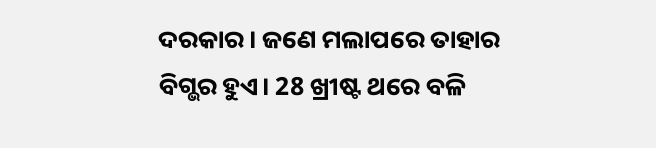ଦରକାର। ଜଣେ ମଲାପରେ ତାହାର ବିଗ୍ଭର ହୁଏ। 28 ଖ୍ରୀଷ୍ଟ ଥରେ ବଳି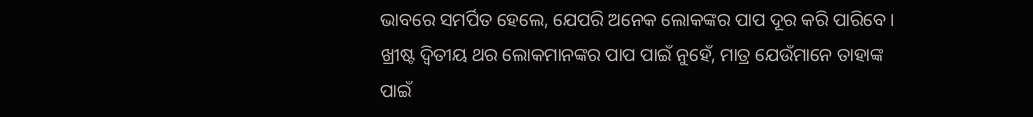ଭାବରେ ସମର୍ପିତ ହେଲେ, ଯେପରି ଅନେକ ଲୋକଙ୍କର ପାପ ଦୂର କରି ପାରିବେ। ଖ୍ରୀଷ୍ଟ ଦ୍ୱିତୀୟ ଥର ଲୋକମାନଙ୍କର ପାପ ପାଇଁ ନୁହେଁ, ମାତ୍ର ଯେଉଁମାନେ ତାହାଙ୍କ ପାଇଁ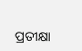ପ୍ରତୀକ୍ଷା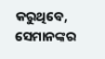କରୁଥିବେ, ସେମାନଙ୍କର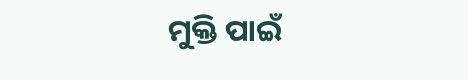ମୁକ୍ତି ପାଇଁ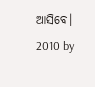ଆସିବେ।
2010 by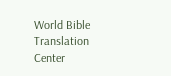World Bible Translation Center